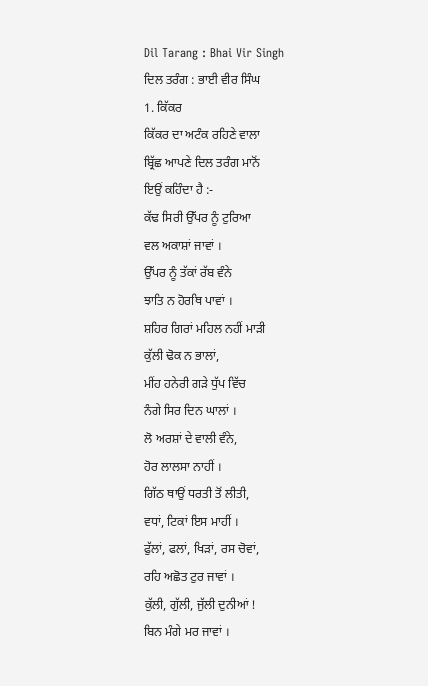Dil Tarang : Bhai Vir Singh
ਦਿਲ ਤਰੰਗ : ਭਾਈ ਵੀਰ ਸਿੰਘ
1. ਕਿੱਕਰ
ਕਿੱਕਰ ਦਾ ਅਟੰਕ ਰਹਿਣੇ ਵਾਲਾ
ਬ੍ਰਿੱਛ ਆਪਣੇ ਦਿਲ ਤਰੰਗ ਮਾਨੋਂ
ਇਉਂ ਕਹਿੰਦਾ ਹੈ :-
ਕੱਢ ਸਿਰੀ ਉੱਪਰ ਨੂੰ ਟੁਰਿਆ
ਵਲ ਅਕਾਸ਼ਾਂ ਜਾਵਾਂ ।
ਉੱਪਰ ਨੂੰ ਤੱਕਾਂ ਰੱਬ ਵੰਨੇ
ਝਾਤਿ ਨ ਹੋਰਥਿ ਪਾਵਾਂ ।
ਸ਼ਹਿਰ ਗਿਰਾਂ ਮਹਿਲ ਨਹੀਂ ਮਾੜੀ
ਕੁੱਲੀ ਢੋਕ ਨ ਭਾਲਾਂ,
ਮੀਂਹ ਹਨੇਰੀ ਗੜੇ ਧੁੱਪ ਵਿੱਚ
ਨੰਗੇ ਸਿਰ ਦਿਨ ਘਾਲਾਂ ।
ਲੋ ਅਰਸ਼ਾਂ ਦੇ ਵਾਲੀ ਵੰਨੇ,
ਹੋਰ ਲਾਲਸਾ ਨਾਹੀਂ ।
ਗਿੱਠ ਥਾਉਂ ਧਰਤੀ ਤੋਂ ਲੀਤੀ,
ਵਧਾਂ, ਟਿਕਾਂ ਇਸ ਮਾਹੀਂ ।
ਫੁੱਲਾਂ, ਫਲਾਂ, ਖਿੜਾਂ, ਰਸ ਚੋਵਾਂ,
ਰਹਿ ਅਛੋਤ ਟੁਰ ਜਾਵਾਂ ।
ਕੁੱਲੀ, ਗੁੱਲੀ, ਜੁੱਲੀ ਦੁਨੀਆਂ !
ਬਿਨ ਮੰਗੇ ਮਰ ਜਾਵਾਂ ।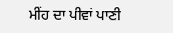ਮੀਂਹ ਦਾ ਪੀਵਾਂ ਪਾਣੀ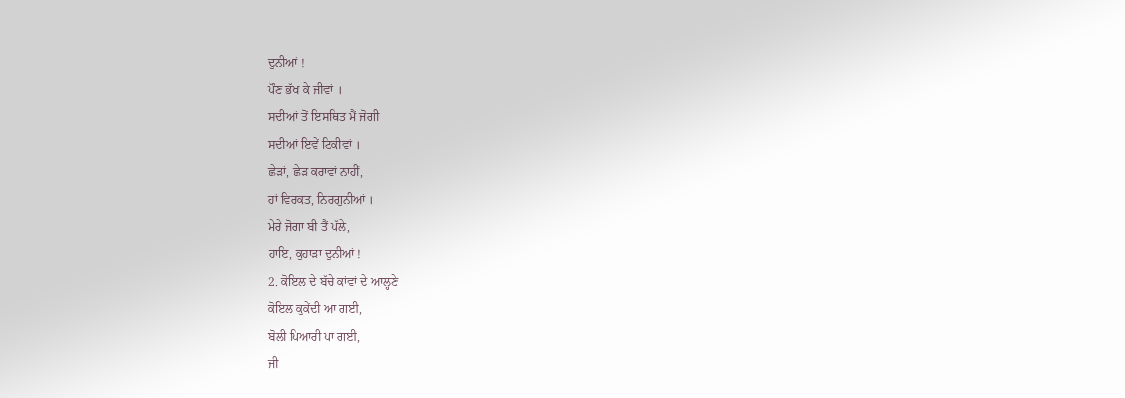ਦੁਨੀਆਂ !
ਪੌਣ ਭੱਖ ਕੇ ਜੀਵਾਂ ।
ਸਦੀਆਂ ਤੋਂ ਇਸਥਿਤ ਮੈਂ ਜੋਗੀ
ਸਦੀਆਂ ਇਵੇਂ ਟਿਕੀਵਾਂ ।
ਛੇੜਾਂ, ਛੇੜ ਕਰਾਵਾਂ ਨਾਹੀਂ,
ਹਾਂ ਵਿਰਕਤ, ਨਿਰਗੁਨੀਆਂ ।
ਮੇਰੇ ਜੋਗਾ ਬੀ ਤੈਂ ਪੱਲੇ,
ਹਾਇ, ਕੁਹਾੜਾ ਦੁਨੀਆਂ !
2. ਕੋਇਲ ਦੇ ਬੱਚੇ ਕਾਂਵਾਂ ਦੇ ਆਲ੍ਹਣੇ
ਕੋਇਲ ਕੁਕੇਂਦੀ ਆ ਗਈ,
ਬੋਲੀ ਪਿਆਰੀ ਪਾ ਗਈ,
ਜੀ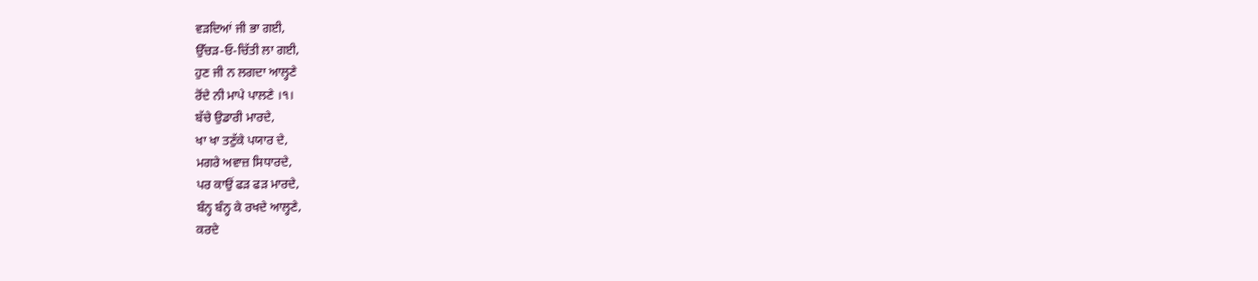ਵੜਦਿਆਂ ਜੀ ਭਾ ਗਈ,
ਉੱਚੜ-ਓ-ਚਿੱਤੀ ਲਾ ਗਈ,
ਹੁਣ ਜੀ ਨ ਲਗਦਾ ਆਲ੍ਹਣੇ
ਰੋਂਦੇ ਨੀ ਮਾਪੇ ਪਾਲਣੇ ।੧।
ਬੱਚੇ ਉਡਾਰੀ ਮਾਰਦੇ,
ਖਾ ਖਾ ਤਣੁੱਕੇ ਪਯਾਰ ਦੇ,
ਮਗਰੇ ਅਵਾਜ਼ ਸਿਧਾਰਦੇ,
ਪਰ ਕਾਉਂ ਫੜ ਫੜ ਮਾਰਦੇ,
ਬੰਨ੍ਹ ਬੰਨ੍ਹ ਕੇ ਰਖਦੇ ਆਲ੍ਹਣੇ,
ਕਰਦੇ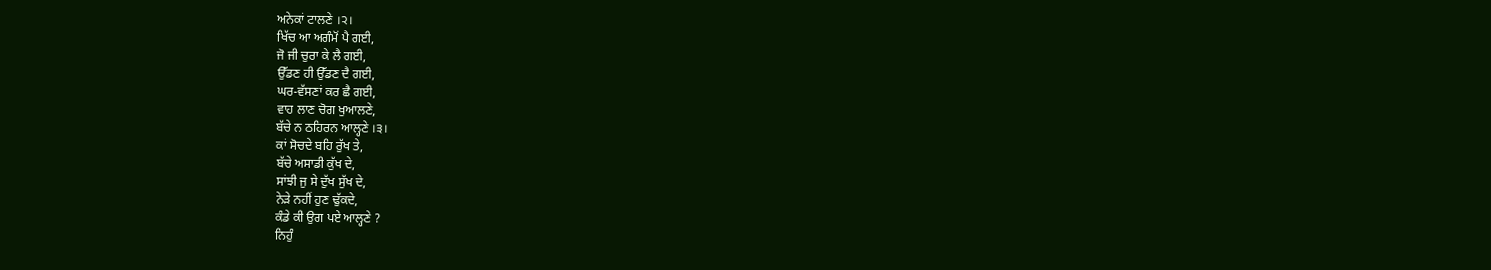ਅਨੇਕਾਂ ਟਾਲਣੇ ।੨।
ਖਿੱਚ ਆ ਅਗੰਮੋਂ ਪੈ ਗਈ,
ਜੋ ਜੀ ਚੁਰਾ ਕੇ ਲੈ ਗਈ,
ਉੱਡਣ ਹੀ ਉੱਡਣ ਦੈ ਗਈ,
ਘਰ-ਵੱਸਣਾਂ ਕਰ ਛੈ ਗਈ,
ਵਾਹ ਲਾਣ ਚੋਗ ਖੁਆਲਣੇ,
ਬੱਚੇ ਨ ਠਹਿਰਨ ਆਲ੍ਹਣੇ ।੩।
ਕਾਂ ਸੋਚਦੇ ਬਹਿ ਰੁੱਖ ਤੇ,
ਬੱਚੇ ਅਸਾਡੀ ਕੁੱਖ ਦੇ,
ਸਾਂਝੀ ਜੁ ਸੇ ਦੁੱਖ ਸੁੱਖ ਦੇ,
ਨੇੜੇ ਨਹੀਂ ਹੁਣ ਢੁੱਕਦੇ,
ਕੰਡੇ ਕੀ ਉਗ ਪਏ ਆਲ੍ਹਣੇ ?
ਨਿਹੁੰ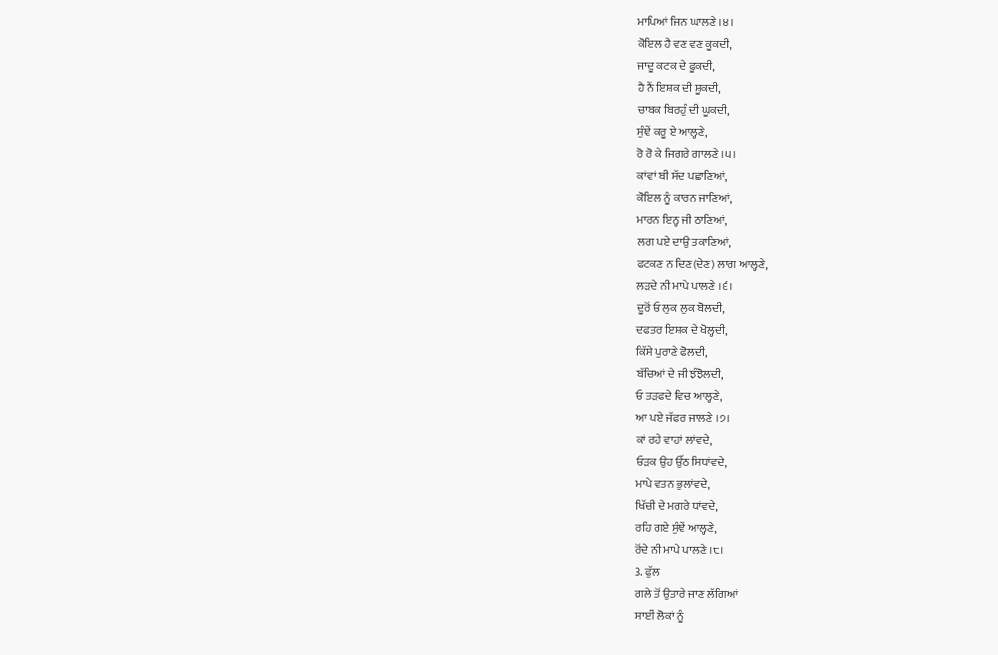ਮਾਪਿਆਂ ਜਿਨ ਘਾਲਣੇ ।੪।
ਕੋਇਲ ਹੈ ਵਣ ਵਣ ਕੂਕਦੀ,
ਜਾਦੂ ਕਟਕ ਦੇ ਫੂਕਦੀ,
ਹੈ ਨੈਂ ਇਸ਼ਕ ਦੀ ਸ਼ੂਕਦੀ,
ਚਾਬਕ ਬਿਰਹੁੰ ਦੀ ਘੂਕਦੀ,
ਸੁੰਞੇਂ ਕਰੂ ਏ ਆਲ੍ਹਣੇ,
ਰੋ ਰੋ ਕੇ ਜਿਗਰੇ ਗਾਲਣੇ ।੫।
ਕਾਂਵਾਂ ਬੀ ਸੱਦ ਪਛਾਣਿਆਂ,
ਕੋਇਲ ਨੂੰ ਕਾਰਨ ਜਾਣਿਆਂ,
ਮਾਰਨ ਇਨ੍ਹ ਜੀ ਠਾਣਿਆਂ,
ਲਗ ਪਏ ਦਾਉ ਤਕਾਣਿਆਂ,
ਫਟਕਣ ਨ ਦਿਣ(ਦੇਣ) ਲਾਗ ਆਲ੍ਹਣੇ,
ਲੜਦੇ ਨੀ ਮਾਪੇ ਪਾਲਣੇ ।੬।
ਦੂਰੋਂ ਓ ਲੁਕ ਲੁਕ ਬੋਲਦੀ,
ਦਫਤਰ ਇਸ਼ਕ ਦੇ ਖੋਲ੍ਹਦੀ,
ਕਿੱਸੇ ਪੁਰਾਣੇ ਫੋਲਦੀ,
ਬੱਚਿਆਂ ਦੇ ਜੀ ਝੰਝੋਲਦੀ,
ਓ ਤੜਫਦੇ ਵਿਚ ਆਲ੍ਹਣੇ,
ਆ ਪਏ ਜੱਫਰ ਜਾਲਣੇ ।੭।
ਕਾਂ ਰਹੇ ਵਾਹਾਂ ਲਾਂਵਦੇ,
ਓੜਕ ਉਹ ਉੱਠ ਸਿਧਾਂਵਦੇ,
ਮਾਪੇ ਵਤਨ ਭੁਲਾਂਵਦੇ,
ਖਿੱਚੀ ਦੇ ਮਗਰੇ ਧਾਂਵਦੇ,
ਰਹਿ ਗਏ ਸੁੰਞੇਂ ਆਲ੍ਹਣੇ,
ਰੋਂਦੇ ਨੀ ਮਾਪੇ ਪਾਲਣੇ ।੮।
3. ਫੁੱਲ
ਗਲੇ ਤੋਂ ਉਤਾਰੇ ਜਾਣ ਲੱਗਿਆਂ
ਸਾਈਂ ਲੋਕਾਂ ਨੂੰ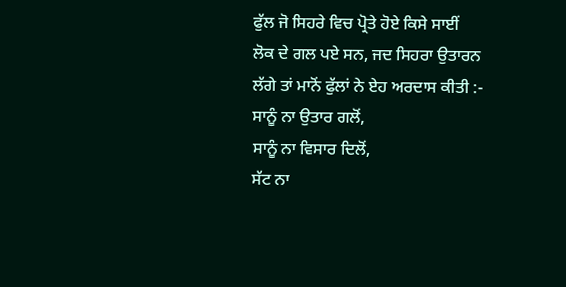ਫੁੱਲ ਜੋ ਸਿਹਰੇ ਵਿਚ ਪ੍ਰੋਤੇ ਹੋਏ ਕਿਸੇ ਸਾਈਂ
ਲੋਕ ਦੇ ਗਲ ਪਏ ਸਨ, ਜਦ ਸਿਹਰਾ ਉਤਾਰਨ
ਲੱਗੇ ਤਾਂ ਮਾਨੋਂ ਫੁੱਲਾਂ ਨੇ ਏਹ ਅਰਦਾਸ ਕੀਤੀ :-
ਸਾਨੂੰ ਨਾ ਉਤਾਰ ਗਲੋਂ,
ਸਾਨੂੰ ਨਾ ਵਿਸਾਰ ਦਿਲੋਂ,
ਸੱਟ ਨਾ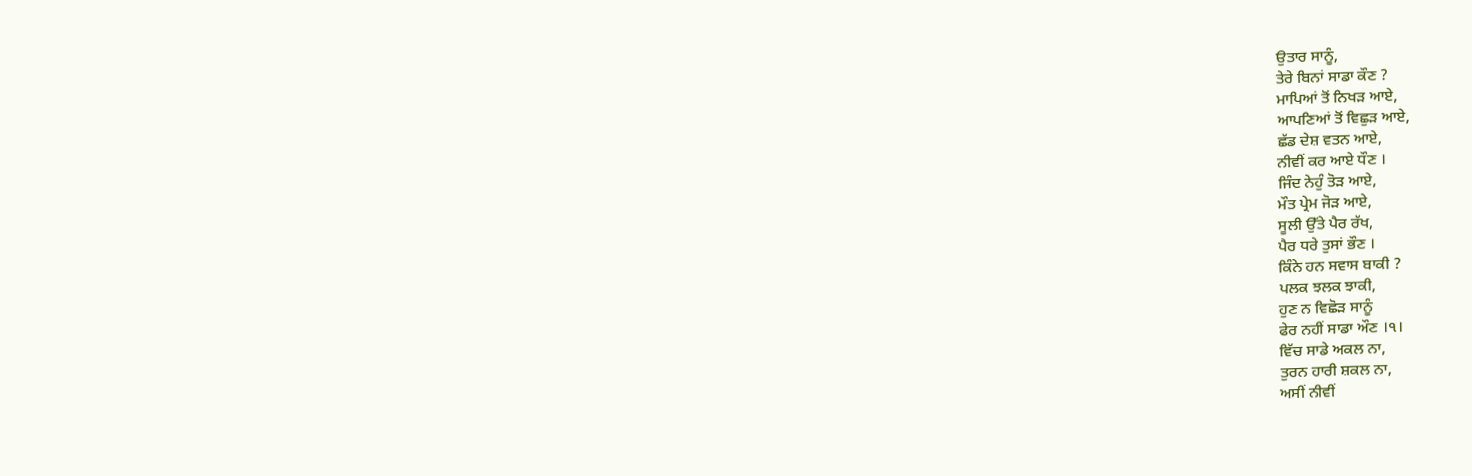ਉਤਾਰ ਸਾਨੂੰ,
ਤੇਰੇ ਬਿਨਾਂ ਸਾਡਾ ਕੌਣ ?
ਮਾਪਿਆਂ ਤੋਂ ਨਿਖੜ ਆਏ,
ਆਪਣਿਆਂ ਤੋਂ ਵਿਛੁੜ ਆਏ,
ਛੱਡ ਦੇਸ਼ ਵਤਨ ਆਏ,
ਨੀਵੀਂ ਕਰ ਆਏ ਧੌਣ ।
ਜਿੰਦ ਨੇਹੁੰ ਤੋੜ ਆਏ,
ਮੌਤ ਪ੍ਰੇਮ ਜੋੜ ਆਏ,
ਸੂਲੀ ਉੱਤੇ ਪੈਰ ਰੱਖ,
ਪੈਰ ਧਰੇ ਤੁਸਾਂ ਭੌਣ ।
ਕਿੰਨੇ ਹਨ ਸਵਾਸ ਬਾਕੀ ?
ਪਲਕ ਝਲਕ ਝਾਕੀ,
ਹੁਣ ਨ ਵਿਛੋੜ ਸਾਨੂੰ
ਫੇਰ ਨਹੀਂ ਸਾਡਾ ਔਣ ।੧।
ਵਿੱਚ ਸਾਡੇ ਅਕਲ ਨਾ,
ਤੁਰਨ ਹਾਰੀ ਸ਼ਕਲ ਨਾ,
ਅਸੀਂ ਨੀਵੀਂ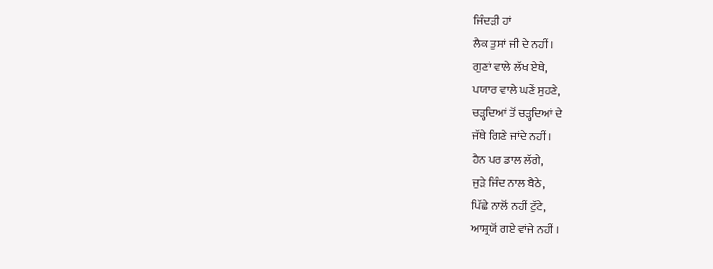ਜਿੰਦੜੀ ਹਾਂ
ਲੈਕ ਤੁਸਾਂ ਜੀ ਦੇ ਨਹੀਂ ।
ਗੁਣਾਂ ਵਾਲੇ ਲੱਖ ਏਥੇ,
ਪਯਾਰ ਵਾਲੇ ਘਣੇਂ ਸੁਹਣੇ,
ਚੜ੍ਹਦਿਆਂ ਤੋਂ ਚੜ੍ਹਦਿਆਂ ਦੇ
ਜੱਥੇ ਗਿਣੇ ਜਾਂਦੇ ਨਹੀਂ ।
ਹੈਨ ਪਰ ਡਾਲ ਲੱਗੇ,
ਜੁੜੇ ਜਿੰਦ ਨਾਲ ਬੈਠੇ,
ਪਿੱਛੇ ਨਾਲੋਂ ਨਹੀਂ ਟੁੱਟੇ,
ਆਸ਼੍ਰਯੋਂ ਗਏ ਵਾਂਜੇ ਨਹੀਂ ।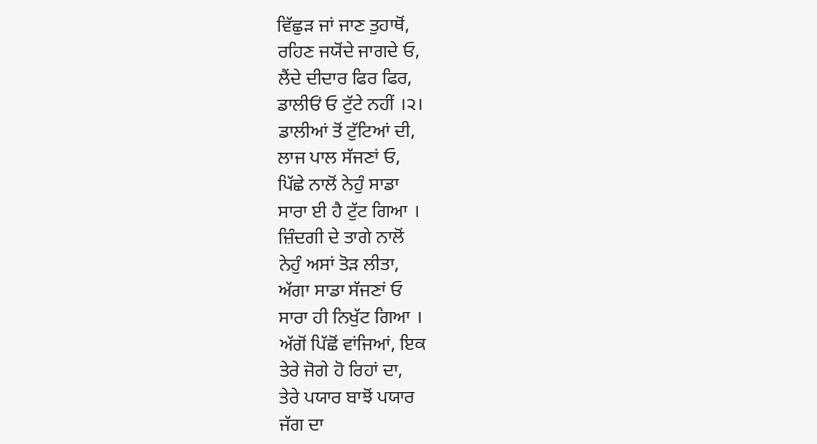ਵਿੱਛੁੜ ਜਾਂ ਜਾਣ ਤੁਹਾਥੋਂ,
ਰਹਿਣ ਜਯੋਂਦੇ ਜਾਗਦੇ ਓ,
ਲੈਂਦੇ ਦੀਦਾਰ ਫਿਰ ਫਿਰ,
ਡਾਲੀਓਂ ਓ ਟੁੱਟੇ ਨਹੀਂ ।੨।
ਡਾਲੀਆਂ ਤੋਂ ਟੁੱਟਿਆਂ ਦੀ,
ਲਾਜ ਪਾਲ ਸੱਜਣਾਂ ਓ,
ਪਿੱਛੇ ਨਾਲੋਂ ਨੇਹੁੰ ਸਾਡਾ
ਸਾਰਾ ਈ ਹੈ ਟੁੱਟ ਗਿਆ ।
ਜ਼ਿੰਦਗੀ ਦੇ ਤਾਗੇ ਨਾਲੋਂ
ਨੇਹੁੰ ਅਸਾਂ ਤੋੜ ਲੀਤਾ,
ਅੱਗਾ ਸਾਡਾ ਸੱਜਣਾਂ ਓ
ਸਾਰਾ ਹੀ ਨਿਖੁੱਟ ਗਿਆ ।
ਅੱਗੋਂ ਪਿੱਛੋਂ ਵਾਂਜਿਆਂ, ਇਕ
ਤੇਰੇ ਜੋਗੇ ਹੋ ਰਿਹਾਂ ਦਾ,
ਤੇਰੇ ਪਯਾਰ ਬਾਝੋਂ ਪਯਾਰ
ਜੱਗ ਦਾ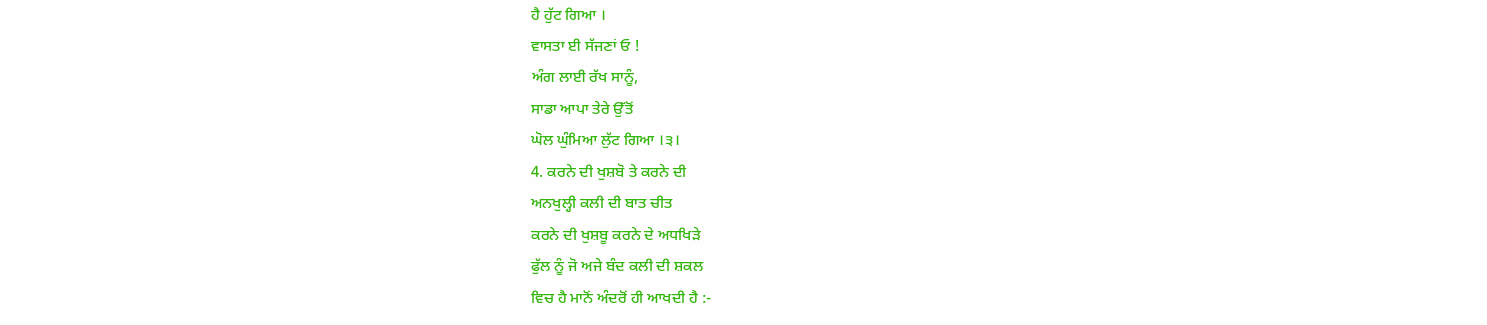ਹੈ ਹੁੱਟ ਗਿਆ ।
ਵਾਸਤਾ ਈ ਸੱਜਣਾਂ ਓ !
ਅੰਗ ਲਾਈ ਰੱਖ ਸਾਨੂੰ,
ਸਾਡਾ ਆਪਾ ਤੇਰੇ ਉੱਤੋਂ
ਘੋਲ ਘੁੰਮਿਆ ਲੁੱਟ ਗਿਆ ।੩।
4. ਕਰਨੇ ਦੀ ਖੁਸ਼ਬੋ ਤੇ ਕਰਨੇ ਦੀ
ਅਨਖੁਲ੍ਹੀ ਕਲੀ ਦੀ ਬਾਤ ਚੀਤ
ਕਰਨੇ ਦੀ ਖੁਸ਼ਬੂ ਕਰਨੇ ਦੇ ਅਧਖਿੜੇ
ਫੁੱਲ ਨੂੰ ਜੋ ਅਜੇ ਬੰਦ ਕਲੀ ਦੀ ਸ਼ਕਲ
ਵਿਚ ਹੈ ਮਾਨੋਂ ਅੰਦਰੋਂ ਹੀ ਆਖਦੀ ਹੈ :-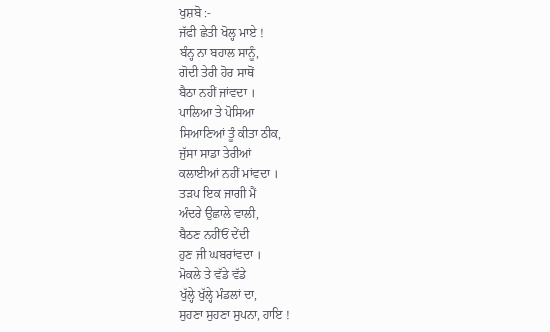ਖੁਸ਼ਬੋ :-
ਜੱਫੀ ਛੇਤੀ ਖੋਲ੍ਹ ਮਾਏ !
ਬੰਨ੍ਹ ਨਾ ਬਹਾਲ ਸਾਨੂੰ,
ਗੋਦੀ ਤੇਰੀ ਹੋਰ ਸਾਥੋਂ
ਬੈਠਾ ਨਹੀਂ ਜਾਂਵਦਾ ।
ਪਾਲਿਆ ਤੇ ਪੋਸਿਆ
ਸਿਆਣਿਆਂ ਤੂੰ ਕੀਤਾ ਠੀਕ,
ਜੁੱਸਾ ਸਾਡਾ ਤੇਰੀਆਂ
ਕਲਾਈਆਂ ਨਹੀਂ ਮਾਂਵਦਾ ।
ਤੜਪ ਇਕ ਜਾਗੀ ਮੈਂ
ਅੰਦਰੇ ਉਛਾਲੇ ਵਾਲੀ,
ਬੈਠਣ ਨਹੀਂਓਂ ਦੇਂਦੀ
ਹੁਣ ਜੀ ਘਬਰਾਂਵਦਾ ।
ਮੋਕਲੇ ਤੇ ਵੱਡੇ ਵੱਡੇ
ਖੁੱਲ੍ਹੇ ਖੁੱਲ੍ਹੇ ਮੰਡਲਾਂ ਦਾ,
ਸੁਹਣਾ ਸੁਹਣਾ ਸੁਪਨਾ, ਹਾਇ !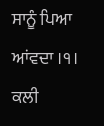ਸਾਨੂੰ ਪਿਆ ਆਂਵਦਾ ।੧।
ਕਲੀ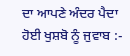ਦਾ ਆਪਣੇ ਅੰਦਰ ਪੈਦਾ
ਹੋਈ ਖੁਸ਼ਬੋ ਨੂੰ ਜੁਵਾਬ :-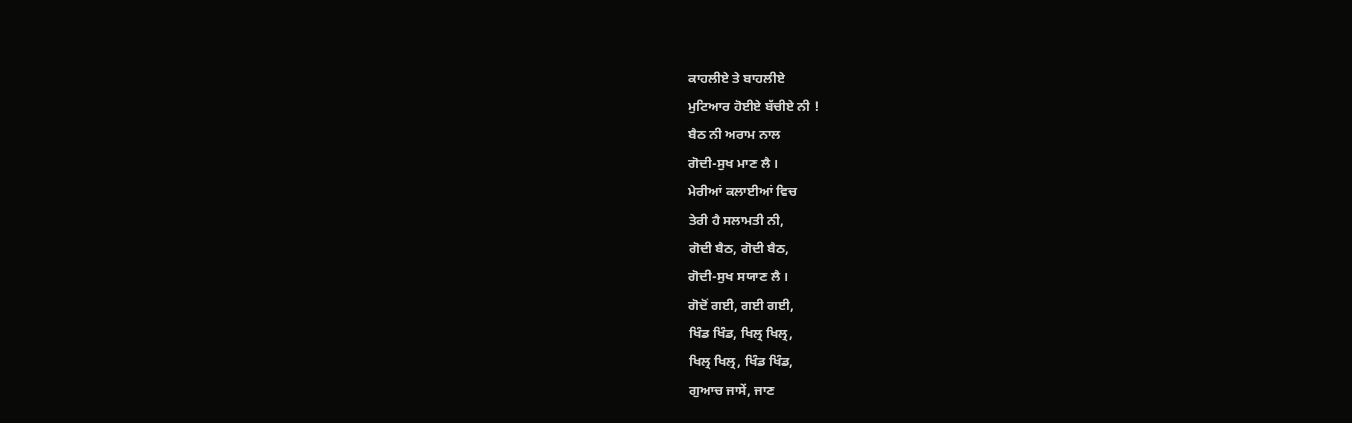ਕਾਹਲੀਏ ਤੇ ਬਾਹਲੀਏ
ਮੁਟਿਆਰ ਹੋਈਏ ਬੱਚੀਏ ਨੀ !
ਬੈਠ ਨੀ ਅਰਾਮ ਨਾਲ
ਗੋਦੀ-ਸੁਖ ਮਾਣ ਲੈ ।
ਮੇਰੀਆਂ ਕਲਾਈਆਂ ਵਿਚ
ਤੇਰੀ ਹੈ ਸਲਾਮਤੀ ਨੀ,
ਗੋਦੀ ਬੈਠ, ਗੋਦੀ ਬੈਠ,
ਗੋਦੀ-ਸੁਖ ਸਯਾਣ ਲੈ ।
ਗੋਦੋਂ ਗਈ, ਗਈ ਗਈ,
ਖਿੰਡ ਖਿੰਡ, ਖਿਲ੍ਰ ਖਿਲ੍ਰ,
ਖਿਲ੍ਰ ਖਿਲ੍ਰ, ਖਿੰਡ ਖਿੰਡ,
ਗੁਆਚ ਜਾਸੇਂ, ਜਾਣ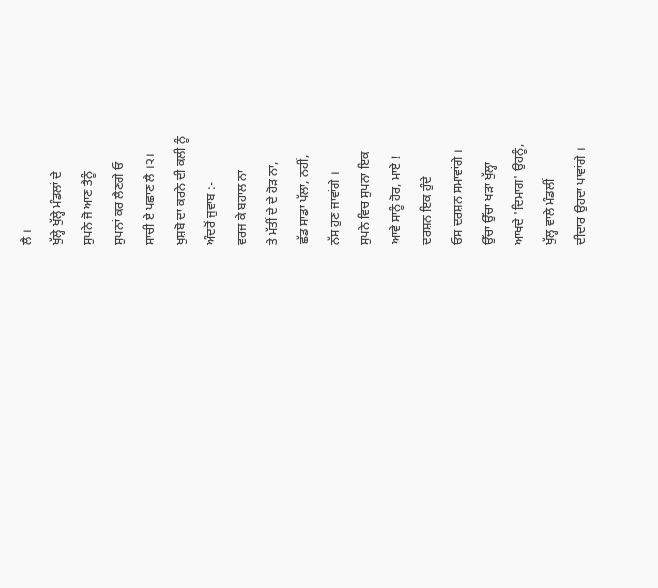ਲੈ ।
ਖੁੱਲ੍ਹੇ ਖੁੱਲ੍ਹੇ ਮੰਡਲਾਂ ਦੇ
ਸੁਪਨੇ ਜੋ ਆਣ ਤੈਨੂੰ
ਸੁਪਨਾਂ ਕਰ ਲੈਣਗੇ ਓ
ਸਾਚੀ ਏ ਪਛਾਣ ਲੈ ।੨।
ਖੁਸ਼ਬੋ ਦਾ ਕਰਨੇ ਦੀ ਕਲੀ ਨੂੰ
ਅੰਦਰੋਂ ਜੁਵਾਬ :-
ਵਰਜ ਕੇ ਬਹਾਲ ਨਾ
ਤੇ ਮੱਤੀਂ ਦੇ ਦੇ ਹੋੜ ਨਾ,
ਛੱਡ ਸਾਡਾ ਪੱਲਾ, ਨਹੀਂ,
ਨੱਸ ਹੁਣ ਜਾਵਾਂਗੇ ।
ਸੁਪਨੇ ਵਿਚ ਸੁਪਨਾ ਇਕ
ਆਵੇ ਸਾਨੂੰ ਹੋਰ, ਮਾਏ !
ਦਰਸ਼ਨ ਇਕ ਹੁੰਦੇ
ਓਸ ਦਰਸ਼ਨ ਸਮਾਵਾਂਗੇ ।
ਉੱਚਾ ਉੱਚਾ ਖੜਾ ਖੁੱਲ੍ਹਾ
ਆਖਦੇ 'ਦਿਮਾਗ' ਉਹਨੂੰ,
ਖੁੱਲ੍ਹ ਵਾਲੇ ਮੰਡਲੀਂ
ਦੀਦਾਰ ਉਹਦਾ ਪਾਵਾਂਗੇ ।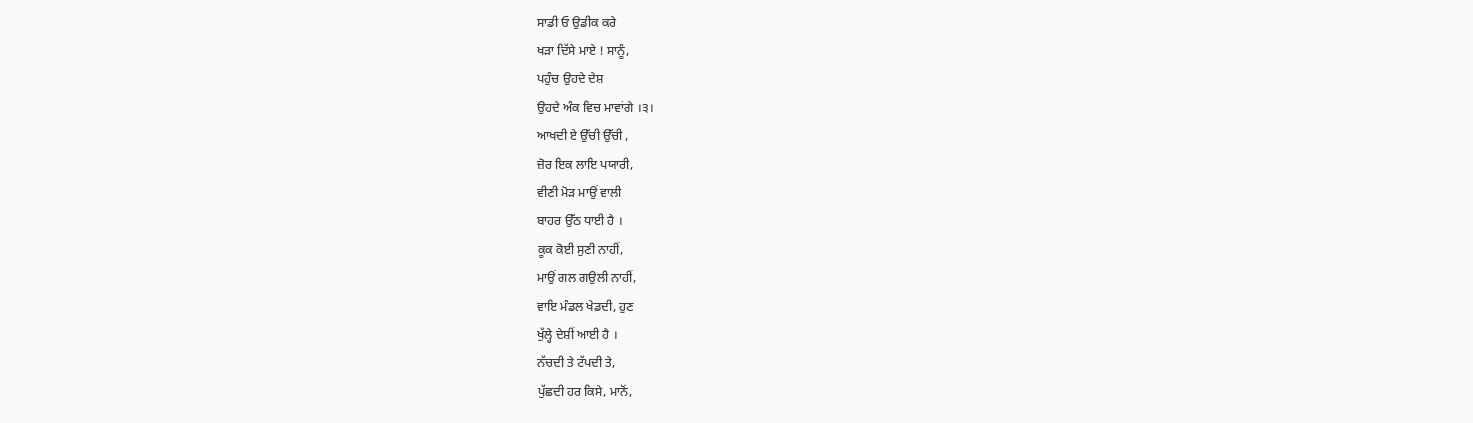ਸਾਡੀ ਓ ਉਡੀਕ ਕਰੇ
ਖੜਾ ਦਿੱਸੇ ਮਾਏ ! ਸਾਨੂੰ,
ਪਹੁੰਚ ਉਹਦੇ ਦੇਸ਼
ਉਹਦੇ ਅੰਕ ਵਿਚ ਮਾਵਾਂਗੇ ।੩।
ਆਖਦੀ ਏ ਉੱਚੀ ਉੱਚੀ ,
ਜ਼ੋਰ ਇਕ ਲਾਇ ਪਯਾਰੀ,
ਵੀਣੀ ਮੋੜ ਮਾਉਂ ਵਾਲੀ
ਬਾਹਰ ਉੱਠ ਧਾਈ ਹੈ ।
ਕੂਕ ਕੋਈ ਸੁਣੀ ਨਾਹੀਂ,
ਮਾਉਂ ਗਲ ਗਉਲੀ ਨਾਹੀਂ,
ਵਾਇ ਮੰਡਲ ਖੇਡਦੀ, ਹੁਣ
ਖੁੱਲ੍ਹੇ ਦੇਸ਼ੀਂ ਆਈ ਹੈ ।
ਨੱਚਦੀ ਤੇ ਟੱਪਦੀ ਤੇ,
ਪੁੱਛਦੀ ਹਰ ਕਿਸੇ, ਮਾਨੋਂ,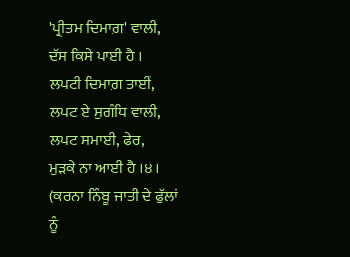'ਪ੍ਰੀਤਮ ਦਿਮਾਗ਼' ਵਾਲੀ,
ਦੱਸ ਕਿਸੇ ਪਾਈ ਹੈ ।
ਲਪਟੀ ਦਿਮਾਗ਼ ਤਾਈਂ,
ਲਪਟ ਏ ਸੁਗੰਧਿ ਵਾਲੀ,
ਲਪਟ ਸਮਾਈ, ਫੇਰ,
ਮੁੜਕੇ ਨਾ ਆਈ ਹੈ ।੪।
(ਕਰਨਾ ਨਿੰਬੂ ਜਾਤੀ ਦੇ ਫੁੱਲਾਂ
ਨੂੰ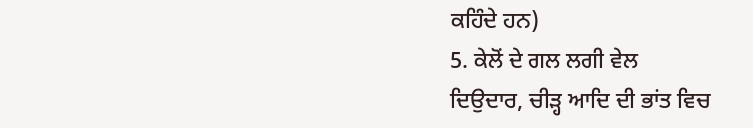ਕਹਿੰਦੇ ਹਨ)
5. ਕੇਲੋਂ ਦੇ ਗਲ ਲਗੀ ਵੇਲ
ਦਿਉਦਾਰ, ਚੀੜ੍ਹ ਆਦਿ ਦੀ ਭਾਂਤ ਵਿਚ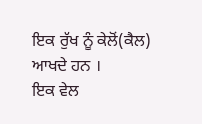ਇਕ ਰੁੱਖ ਨੂੰ ਕੇਲੋਂ(ਕੈਲ) ਆਖਦੇ ਹਨ ।
ਇਕ ਵੇਲ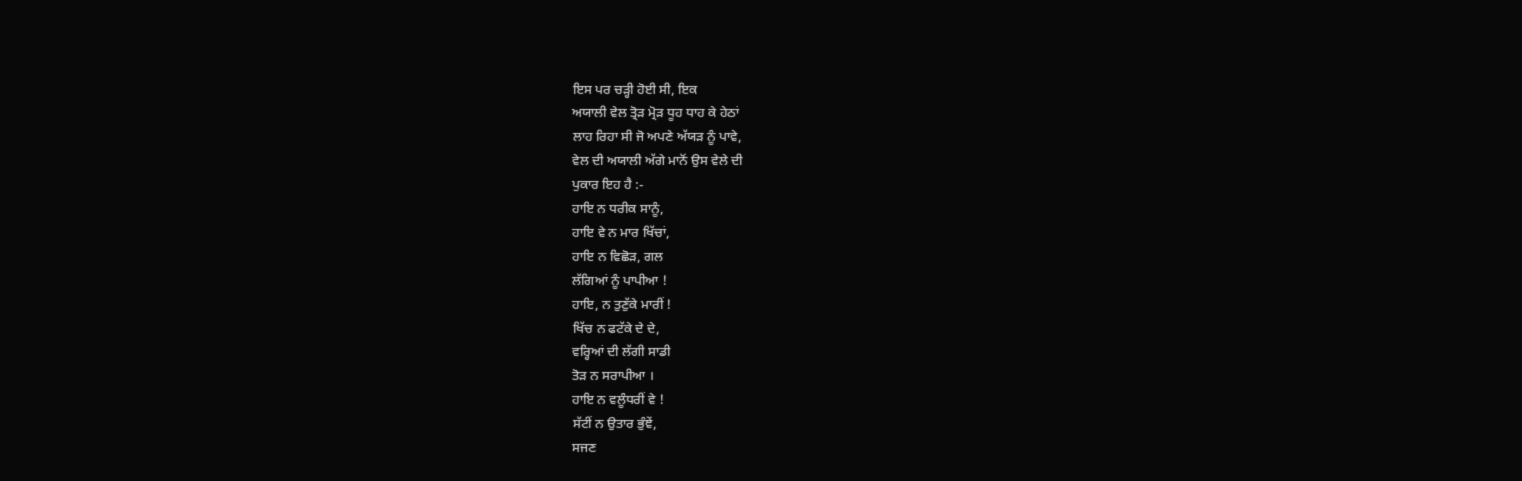ਇਸ ਪਰ ਚੜ੍ਹੀ ਹੋਈ ਸੀ, ਇਕ
ਅਯਾਲੀ ਵੇਲ ਤ੍ਰੋੜ ਮ੍ਰੋੜ ਧੂਹ ਧਾਹ ਕੇ ਹੇਠਾਂ
ਲਾਹ ਰਿਹਾ ਸੀ ਜੋ ਅਪਣੇ ਅੱਯੜ ਨੂੰ ਪਾਵੇ,
ਵੇਲ ਦੀ ਅਯਾਲੀ ਅੱਗੇ ਮਾਨੋਂ ਉਸ ਵੇਲੇ ਦੀ
ਪੁਕਾਰ ਇਹ ਹੈ :-
ਹਾਇ ਨ ਧਰੀਕ ਸਾਨੂੰ,
ਹਾਇ ਵੇ ਨ ਮਾਰ ਖਿੱਚਾਂ,
ਹਾਇ ਨ ਵਿਛੋੜ, ਗਲ
ਲੱਗਿਆਂ ਨੂੰ ਪਾਪੀਆ !
ਹਾਇ, ਨ ਤੁਣੁੱਕੇ ਮਾਰੀਂ !
ਖਿੱਚ ਨ ਫਟੱਕੇ ਦੇ ਦੇ,
ਵਰ੍ਹਿਆਂ ਦੀ ਲੱਗੀ ਸਾਡੀ
ਤੋੜ ਨ ਸਰਾਪੀਆ ।
ਹਾਇ ਨ ਵਲੂੰਧਰੀਂ ਵੇ !
ਸੱਟੀਂ ਨ ਉਤਾਰ ਭੁੰਞੇਂ,
ਸਜਣ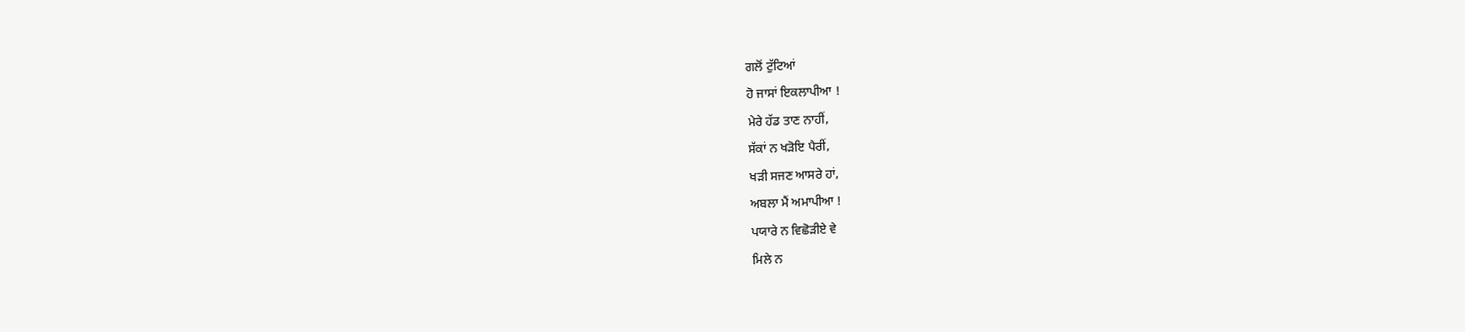ਗਲੋਂ ਟੁੱਟਿਆਂ
ਹੋ ਜਾਸਾਂ ਇਕਲਾਪੀਆ !
ਮੇਰੇ ਹੱਡ ਤਾਣ ਨਾਹੀਂ,
ਸੱਕਾਂ ਨ ਖੜੋਇ ਪੈਰੀਂ,
ਖੜੀ ਸਜਣ ਆਸਰੇ ਹਾਂ,
ਅਬਲਾ ਮੈਂ ਅਮਾਪੀਆ !
ਪਯਾਰੇ ਨ ਵਿਛੋੜੀਏ ਵੇ
ਮਿਲੇ ਨ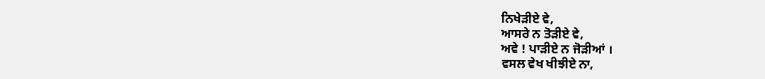ਨਿਖੇੜੀਏ ਵੇ,
ਆਸਰੇ ਨ ਤੋੜੀਏ ਵੇ,
ਅਵੇ ! ਪਾੜੀਏ ਨ ਜੋੜੀਆਂ ।
ਵਸਲ ਵੇਖ ਖੀਝੀਏ ਨਾ,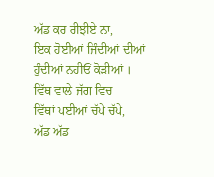ਅੱਡ ਕਰ ਰੀਝੀਏ ਨਾ,
ਇਕ ਹੋਈਆਂ ਜਿੰਦੀਆਂ ਦੀਆਂ
ਹੁੰਦੀਆਂ ਨਹੀਓਂ ਕੋੜੀਆਂ ।
ਵਿੱਥ ਵਾਲੇ ਜੱਗ ਵਿਚ
ਵਿੱਥਾਂ ਪਈਆਂ ਚੱਪੇ ਚੱਪੇ,
ਅੱਡ ਅੱਡ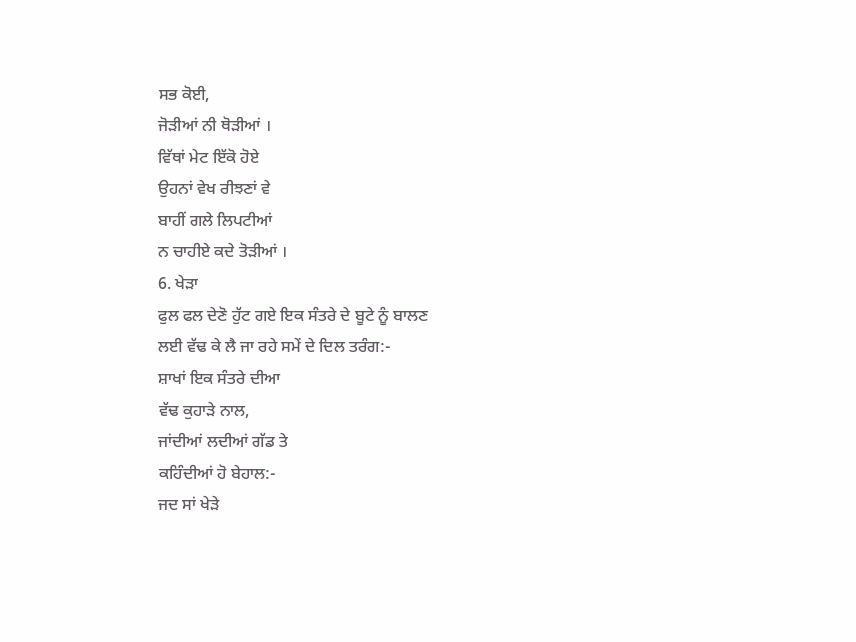ਸਭ ਕੋਈ,
ਜੋੜੀਆਂ ਨੀ ਥੋੜੀਆਂ ।
ਵਿੱਥਾਂ ਮੇਟ ਇੱਕੋ ਹੋਏ
ਉਹਨਾਂ ਵੇਖ ਰੀਝਣਾਂ ਵੇ
ਬਾਹੀਂ ਗਲੇ ਲਿਪਟੀਆਂ
ਨ ਚਾਹੀਏ ਕਦੇ ਤੋੜੀਆਂ ।
6. ਖੇੜਾ
ਫੁਲ ਫਲ ਦੇਣੋ ਹੁੱਟ ਗਏ ਇਕ ਸੰਤਰੇ ਦੇ ਬੂਟੇ ਨੂੰ ਬਾਲਣ
ਲਈ ਵੱਢ ਕੇ ਲੈ ਜਾ ਰਹੇ ਸਮੇਂ ਦੇ ਦਿਲ ਤਰੰਗ:-
ਸ਼ਾਖਾਂ ਇਕ ਸੰਤਰੇ ਦੀਆ
ਵੱਢ ਕੁਹਾੜੇ ਨਾਲ,
ਜਾਂਦੀਆਂ ਲਦੀਆਂ ਗੱਡ ਤੇ
ਕਹਿੰਦੀਆਂ ਹੋ ਬੇਹਾਲ:-
ਜਦ ਸਾਂ ਖੇੜੇ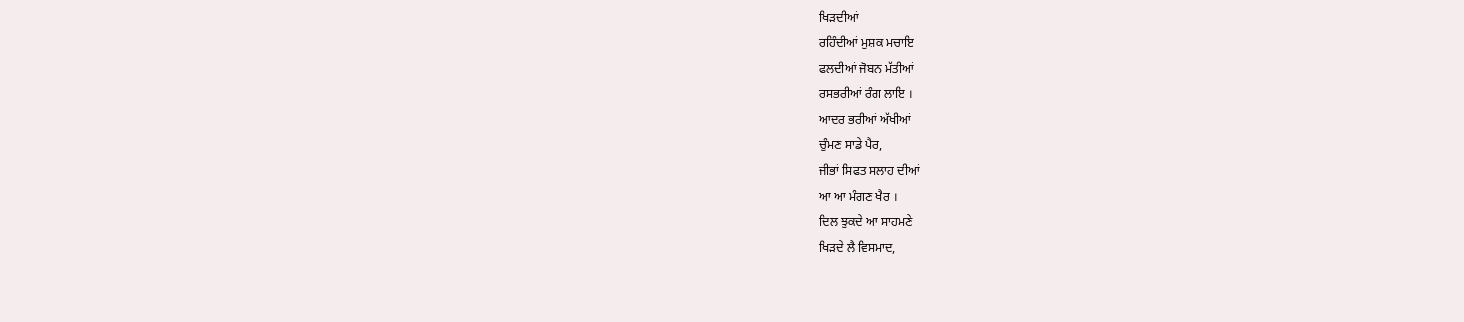ਖਿੜਦੀਆਂ
ਰਹਿੰਦੀਆਂ ਮੁਸ਼ਕ ਮਚਾਇ
ਫਲਦੀਆਂ ਜੋਬਨ ਮੱਤੀਆਂ
ਰਸਭਰੀਆਂ ਰੰਗ ਲਾਇ ।
ਆਦਰ ਭਰੀਆਂ ਅੱਖੀਆਂ
ਚੁੰਮਣ ਸਾਡੇ ਪੈਰ,
ਜੀਭਾਂ ਸਿਫਤ ਸਲਾਹ ਦੀਆਂ
ਆ ਆ ਮੰਗਣ ਖੈਰ ।
ਦਿਲ ਝੁਕਦੇ ਆ ਸਾਹਮਣੇ
ਖਿੜਦੇ ਲੈ ਵਿਸਮਾਦ,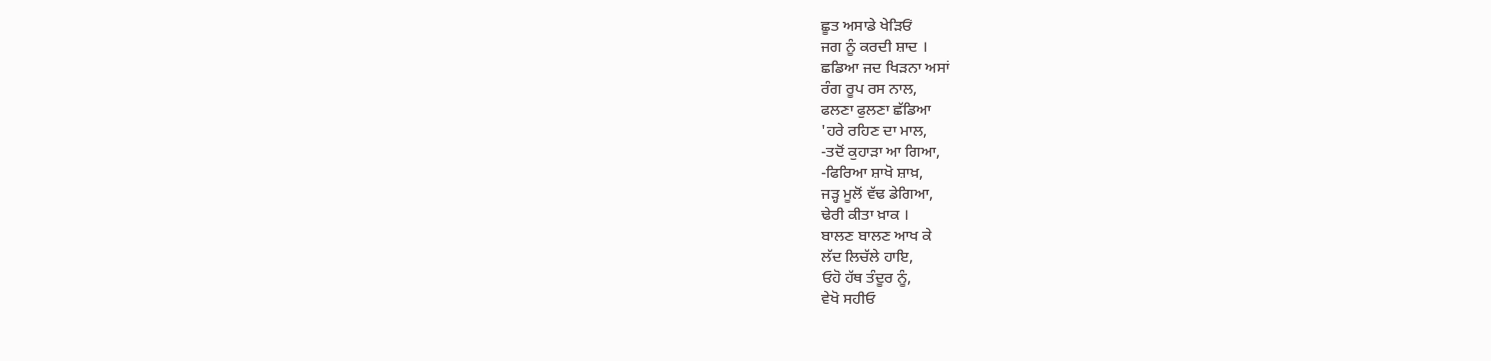ਛੂਤ ਅਸਾਡੇ ਖੇੜਿਓਂ
ਜਗ ਨੂੰ ਕਰਦੀ ਸ਼ਾਦ ।
ਛਡਿਆ ਜਦ ਖਿੜਨਾ ਅਸਾਂ
ਰੰਗ ਰੂਪ ਰਸ ਨਾਲ,
ਫਲਣਾ ਫੁਲਣਾ ਛੱਡਿਆ
'ਹਰੇ ਰਹਿਣ ਦਾ ਮਾਲ,
-ਤਦੋਂ ਕੁਹਾੜਾ ਆ ਗਿਆ,
-ਫਿਰਿਆ ਸ਼ਾਖੋ ਸ਼ਾਖ਼,
ਜੜ੍ਹ ਮੂਲੋਂ ਵੱਢ ਡੇਗਿਆ,
ਢੇਰੀ ਕੀਤਾ ਖ਼ਾਕ ।
ਬਾਲਣ ਬਾਲਣ ਆਖ ਕੇ
ਲੱਦ ਲਿਚੱਲੇ ਹਾਇ,
ਓਹੋ ਹੱਥ ਤੰਦੂਰ ਨੂੰ,
ਵੇਖੋ ਸਹੀਓ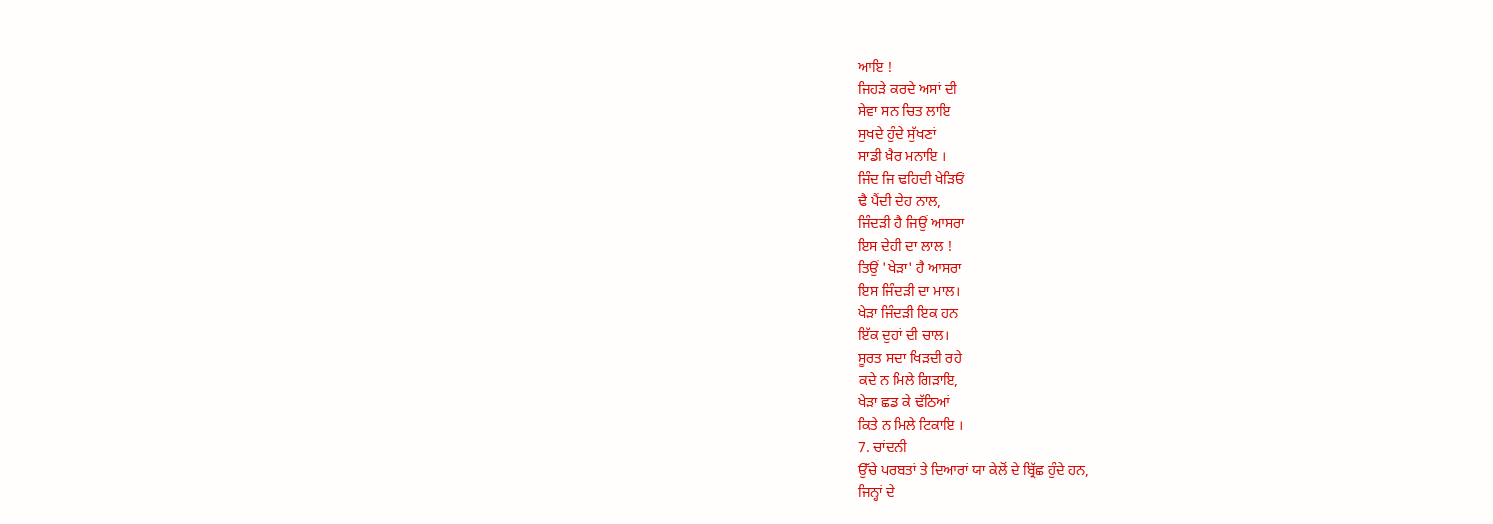ਆਇ !
ਜਿਹੜੇ ਕਰਦੇ ਅਸਾਂ ਦੀ
ਸੇਵਾ ਸਨ ਚਿਤ ਲਾਇ
ਸੁਖਦੇ ਹੁੰਦੇ ਸੁੱਖਣਾਂ
ਸਾਡੀ ਖ਼ੈਰ ਮਨਾਇ ।
ਜਿੰਦ ਜਿ ਢਹਿਦੀ ਖੇੜਿਓਂ
ਢੈ ਪੈਂਦੀ ਦੇਹ ਨਾਲ,
ਜਿੰਦੜੀ ਹੈ ਜਿਉਂ ਆਸਰਾ
ਇਸ ਦੇਹੀ ਦਾ ਲਾਲ !
ਤਿਉਂ 'ਖੇੜਾ' ਹੈ ਆਸਰਾ
ਇਸ ਜਿੰਦੜੀ ਦਾ ਮਾਲ।
ਖੇੜਾ ਜਿੰਦੜੀ ਇਕ ਹਨ
ਇੱਕ ਦੁਹਾਂ ਦੀ ਚਾਲ।
ਸੂਰਤ ਸਦਾ ਖਿੜਦੀ ਰਹੇ
ਕਦੇ ਨ ਮਿਲੇ ਗਿੜਾਇ,
ਖੇੜਾ ਛਡ ਕੇ ਢੱਠਿਆਂ
ਕਿਤੇ ਨ ਮਿਲੇ ਟਿਕਾਇ ।
7. ਚਾਂਦਨੀ
ਉੱਚੇ ਪਰਬਤਾਂ ਤੇ ਦਿਆਰਾਂ ਯਾ ਕੇਲੋਂ ਦੇ ਬ੍ਰਿੱਛ ਹੁੰਦੇ ਹਨ,
ਜਿਨ੍ਹਾਂ ਦੇ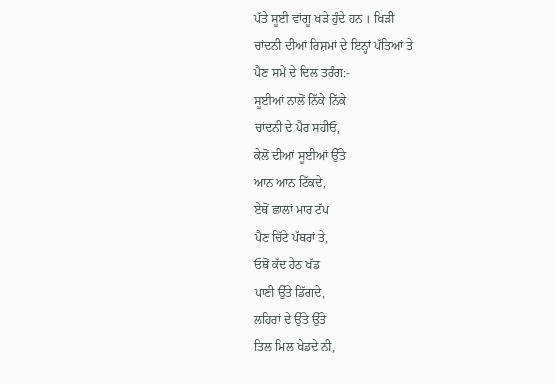ਪੱਤੇ ਸੂਈ ਵਾਂਗੂ ਖੜੇ ਹੁੰਦੇ ਹਨ । ਖਿੜੀ
ਚਾਂਦਨੀ ਦੀਆਂ ਰਿਸ਼ਮਾਂ ਦੇ ਇਨ੍ਹਾਂ ਪੱਤਿਆਂ ਤੇ
ਪੈਣ ਸਮੇਂ ਦੇ ਦਿਲ ਤਰੰਗ:-
ਸੂਈਆਂ ਨਾਲੋਂ ਨਿੱਕੇ ਨਿੱਕੇ
ਚਾਂਦਨੀ ਦੇ ਪੈਰ ਸਹੀਓ,
ਕੇਲੋਂ ਦੀਆਂ ਸੂਈਆਂ ਉੱਤੇ
ਆਨ ਆਨ ਟਿੱਕਦੇ,
ਏਥੋਂ ਛਾਲਾਂ ਮਾਰ ਟੱਪ
ਪੈਣ ਚਿੱਟੇ ਪੱਥਰਾਂ ਤੇ,
ਓਥੋਂ ਕੱਦ ਹੇਠ ਖੱਡ
ਪਾਣੀ ਉੱਤੇ ਡਿੱਗਦੇ,
ਲਹਿਰਾਂ ਦੇ ਉੱਤੇ ਉੱਤੇ
ਤਿਲ ਮਿਲ ਖੇਡਦੇ ਨੀ,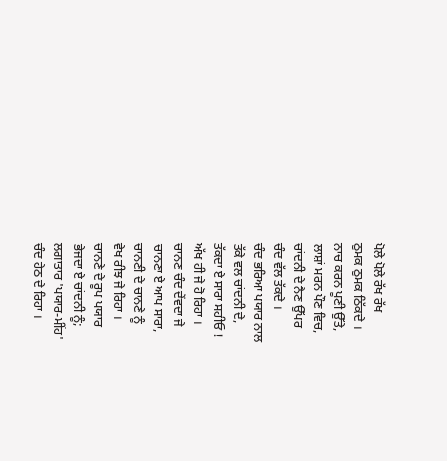ਪੋਲੇ ਪੋਲੇ ਰੱਖ ਰੱਖ
ਠੁਮਕ ਠੁਮਕ ਠਿੱਕਦੇ ।
ਨਾਚ ਕਰਨ ਪੂਣੀ ਉੱਤੇ,
ਲਾਸ਼ਾਂ ਮਰਨ ਪੌਣ ਵਿਚ,
ਚਾਂਦਨੀ ਦੇ ਨੈਣ ਉੱਪਰ
ਚੰਦ ਵੱਲ ਤੱਕਦੇ ।
ਚੰਦ ਭਰਿਆ ਪਯਾਰ ਨਾਲ
ਤੱਕੇ ਵਲ ਚਾਂਦਨੀ ਦੇ,
ਤੱਕਦਾ ਏ ਸਾਰਾ ਸਹੀਓ !
ਅੱਖ ਹੀ ਜੇ ਹੋ ਰਿਹਾ ।
ਚਾਨਣ ਚੰਦ ਦੇਂਵਦਾ ਜੇ
ਚਾਨਣਾ ਏ ਆਪ ਸਾਰਾ,
ਚਾਨਣੀ ਦੇ ਚਾਨਣੇ ਨੂੰ
ਵੇਖ ਰੀਝ ਜੇ ਰਿਹਾ ।
ਚਾਨਣੇ ਦੇ ਰੂਪ ਪਯਾਰ
ਭੇਜਦਾ ਏ ਚਾਂਦਨੀ ਨੂੰ;
ਲਗਾਤਾਰ 'ਪਯਾਰ-ਮੀਂਹ'
ਚੰਦ ਹੇਠ ਦੇ ਰਿਹਾ ।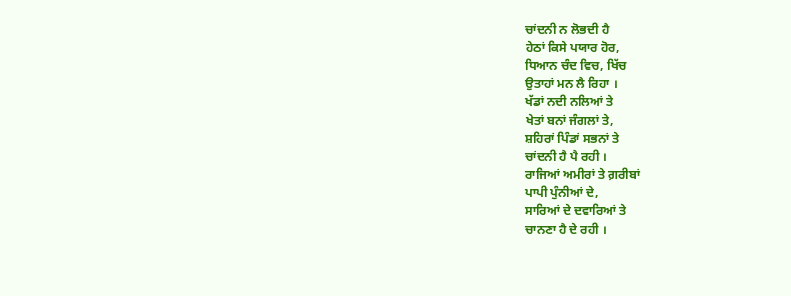ਚਾਂਦਨੀ ਨ ਲੋਭਦੀ ਹੈ
ਹੇਠਾਂ ਕਿਸੇ ਪਯਾਰ ਹੋਰ,
ਧਿਆਨ ਚੰਦ ਵਿਚ, ਖਿੱਚ
ਉਤਾਹਾਂ ਮਨ ਲੈ ਰਿਹਾ ।
ਖੱਡਾਂ ਨਦੀ ਨਲਿਆਂ ਤੇ
ਖੇਤਾਂ ਬਨਾਂ ਜੰਗਲਾਂ ਤੇ,
ਸ਼ਹਿਰਾਂ ਪਿੰਡਾਂ ਸਭਨਾਂ ਤੇ
ਚਾਂਦਨੀ ਹੈ ਪੈ ਰਹੀ ।
ਰਾਜਿਆਂ ਅਮੀਰਾਂ ਤੇ ਗ਼ਰੀਬਾਂ
ਪਾਪੀ ਪੁੰਨੀਆਂ ਦੇ,
ਸਾਰਿਆਂ ਦੇ ਦਵਾਰਿਆਂ ਤੇ
ਚਾਨਣਾ ਹੈ ਦੇ ਰਹੀ ।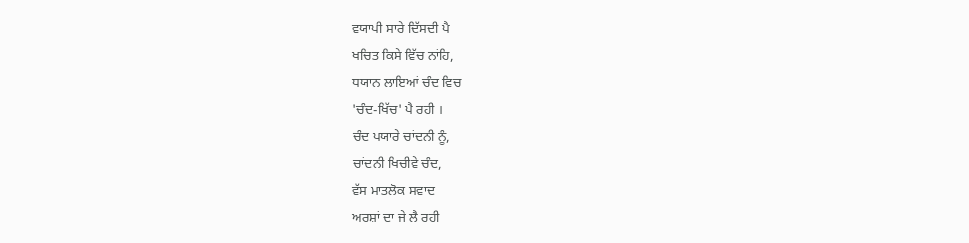ਵਯਾਪੀ ਸਾਰੇ ਦਿੱਸਦੀ ਪੈ
ਖਚਿਤ ਕਿਸੇ ਵਿੱਚ ਨਾਂਹਿ,
ਧਯਾਨ ਲਾਇਆਂ ਚੰਦ ਵਿਚ
'ਚੰਦ-ਖਿੱਚ' ਪੈ ਰਹੀ ।
ਚੰਦ ਪਯਾਰੇ ਚਾਂਦਨੀ ਨੂੰ,
ਚਾਂਦਨੀ ਖਿਚੀਵੇ ਚੰਦ,
ਵੱਸ ਮਾਤਲੋਕ ਸਵਾਦ
ਅਰਸ਼ਾਂ ਦਾ ਜੇ ਲੈ ਰਹੀ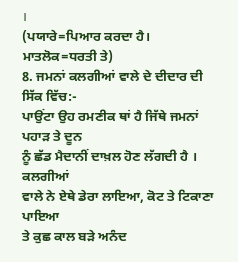।
(ਪਯਾਰੇ=ਪਿਆਰ ਕਰਦਾ ਹੈ।
ਮਾਤਲੋਕ=ਧਰਤੀ ਤੇ)
8. ਜਮਨਾਂ ਕਲਗੀਆਂ ਵਾਲੇ ਦੇ ਦੀਦਾਰ ਦੀ ਸਿੱਕ ਵਿੱਚ:-
ਪਾਉਂਟਾ ਉਹ ਰਮਣੀਕ ਥਾਂ ਹੈ ਜਿੱਥੇ ਜਮਨਾਂ ਪਹਾੜ ਤੇ ਦੂਨ
ਨੂੰ ਛੱਡ ਮੈਦਾਨੀਂ ਦਾਖ਼ਲ ਹੋਣ ਲੱਗਦੀ ਹੈ । ਕਲਗੀਆਂ
ਵਾਲੇ ਨੇ ਏਥੇ ਡੇਰਾ ਲਾਇਆ, ਕੋਟ ਤੇ ਟਿਕਾਣਾ ਪਾਇਆ
ਤੇ ਕੁਛ ਕਾਲ ਬੜੇ ਅਨੰਦ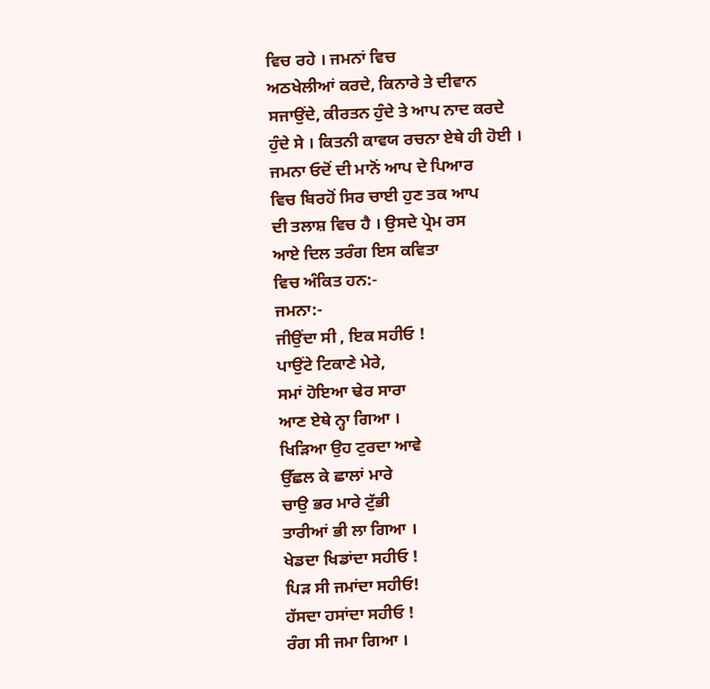ਵਿਚ ਰਹੇ । ਜਮਨਾਂ ਵਿਚ
ਅਠਖੇਲੀਆਂ ਕਰਦੇ, ਕਿਨਾਰੇ ਤੇ ਦੀਵਾਨ
ਸਜਾਉਂਦੇ, ਕੀਰਤਨ ਹੁੰਦੇ ਤੇ ਆਪ ਨਾਦ ਕਰਦੇ
ਹੁੰਦੇ ਸੇ । ਕਿਤਨੀ ਕਾਵਯ ਰਚਨਾ ਏਥੇ ਹੀ ਹੋਈ ।
ਜਮਨਾ ਓਦੋਂ ਦੀ ਮਾਨੋਂ ਆਪ ਦੇ ਪਿਆਰ
ਵਿਚ ਬਿਰਹੋਂ ਸਿਰ ਚਾਈ ਹੁਣ ਤਕ ਆਪ
ਦੀ ਤਲਾਸ਼ ਵਿਚ ਹੈ । ਉਸਦੇ ਪ੍ਰੇਮ ਰਸ
ਆਏ ਦਿਲ ਤਰੰਗ ਇਸ ਕਵਿਤਾ
ਵਿਚ ਅੰਕਿਤ ਹਨ:-
ਜਮਨਾ:-
ਜੀਉਂਦਾ ਸੀ , ਇਕ ਸਹੀਓ !
ਪਾਉਂਟੇ ਟਿਕਾਣੇ ਮੇਰੇ,
ਸਮਾਂ ਹੋਇਆ ਢੇਰ ਸਾਰਾ
ਆਣ ਏਥੇ ਨ੍ਹਾ ਗਿਆ ।
ਖਿੜਿਆ ਉਹ ਟੁਰਦਾ ਆਵੇ
ਉੱਛਲ ਕੇ ਛਾਲਾਂ ਮਾਰੇ
ਚਾਉ ਭਰ ਮਾਰੇ ਟੁੱਭੀ
ਤਾਰੀਆਂ ਭੀ ਲਾ ਗਿਆ ।
ਖੇਡਦਾ ਖਿਡਾਂਦਾ ਸਹੀਓ !
ਪਿੜ ਸੀ ਜਮਾਂਦਾ ਸਹੀਓ!
ਹੱਸਦਾ ਹਸਾਂਦਾ ਸਹੀਓ !
ਰੰਗ ਸੀ ਜਮਾ ਗਿਆ ।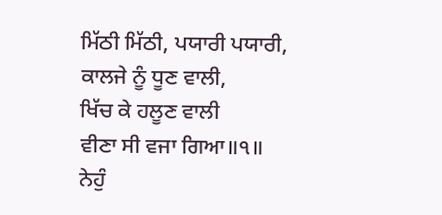ਮਿੱਠੀ ਮਿੱਠੀ, ਪਯਾਰੀ ਪਯਾਰੀ,
ਕਾਲਜੇ ਨੂੰ ਧੂਣ ਵਾਲੀ,
ਖਿੱਚ ਕੇ ਹਲੂਣ ਵਾਲੀ
ਵੀਣਾ ਸੀ ਵਜਾ ਗਿਆ॥੧॥
ਨੇਹੁੰ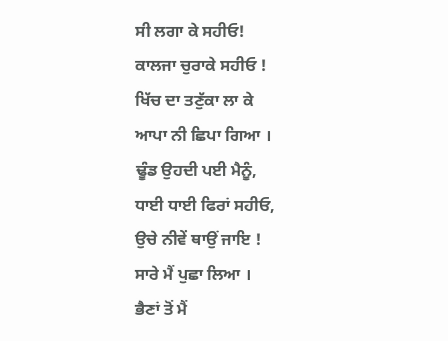ਸੀ ਲਗਾ ਕੇ ਸਹੀਓ!
ਕਾਲਜਾ ਚੁਰਾਕੇ ਸਹੀਓ !
ਖਿੱਚ ਦਾ ਤਣੁੱਕਾ ਲਾ ਕੇ
ਆਪਾ ਨੀ ਛਿਪਾ ਗਿਆ ।
ਢੂੰਡ ਉਹਦੀ ਪਈ ਮੈਨੂੰ,
ਧਾਈ ਧਾਈ ਫਿਰਾਂ ਸਹੀਓ,
ਉਚੇ ਨੀਵੇਂ ਥਾਉਂ ਜਾਇ !
ਸਾਰੇ ਮੈਂ ਪੁਛਾ ਲਿਆ ।
ਭੈਣਾਂ ਤੋਂ ਮੈਂ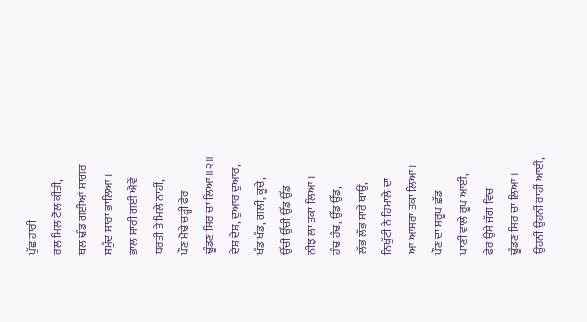ਪੁੱਛ ਹਾਰੀ
ਰਲ ਮਿਲ ਟੋਲ ਕੀਤੀ,
ਥਲ ਢੰਡ ਗਈਆਂ ਸਾਗਰ
ਸਮੁੰਦ ਸਾਰਾ ਭਾਲਿਆ ।
ਭਾਲ ਸਾਰੀ ਗਈ ਐਵੇਂ
ਧਰਤੀ ਤੇ ਮਿਲੇ ਨਾਹੀਂ,
ਪੌਣ ਮੋਢੇ ਚੜ੍ਹੀ ਫੇਰ
ਢੂੰਡਣ ਸਿਰ ਚਾ ਲਿਆ॥੨॥
ਦੇਸ਼ ਦੇਸ਼, ਦੁਆਰ ਦੁਆਰ,
ਖੰਡ ਖੰਡ, ਗਲੀ, ਕੂਚੇ,
ਉੱਚੀ ਉੱਚੀ ਉੱਡ ਉੱਡ
ਨੀਝ ਲਾ ਤਕਾ ਲਿਆ ।
ਹੰਢ ਹੰਢ, ਉੱਡ ਉੱਡ,
ਲੱਭ ਲੱਭ ਸਾਰੇ ਥਾਉਂ,
ਨਿਖੁੱਟੀ ਨੇ ਹਿਮਾਲੇ ਦਾ
ਆ ਆਸਰਾ ਤਕਾ ਲਿਆ।
ਪੌਣ ਦਾ ਸਰੂਪ ਛੱਡ
ਪਾਣੀ ਵਾਲੇ ਰੂਪ ਆਈ,
ਫੇਰ ਉਸੇ ਜੱਗ ਵਿਚ
ਢੂੰਡਣ ਸਿਰ ਚਾ ਲਿਆ ।
ਉਹਨੀਂ ਉਹਨੀਂ ਰਾਹੀਂ ਆਈ,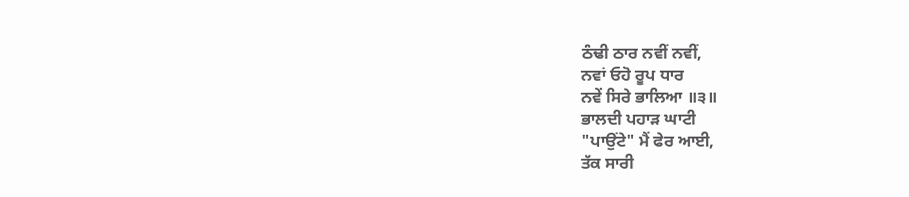ਠੰਢੀ ਠਾਰ ਨਵੀਂ ਨਵੀਂ,
ਨਵਾਂ ਓਹੋ ਰੂਪ ਧਾਰ
ਨਵੇਂ ਸਿਰੇ ਭਾਲਿਆ ॥੩॥
ਭਾਲਦੀ ਪਹਾੜ ਘਾਟੀ
"ਪਾਉਂਟੇ" ਮੈਂ ਫੇਰ ਆਈ,
ਤੱਕ ਸਾਰੀ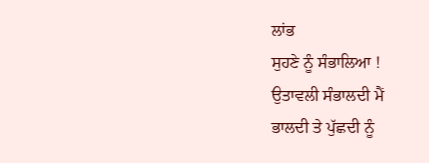ਲਾਂਭ
ਸੁਹਣੇ ਨੂੰ ਸੰਭਾਲਿਆ !
ਉਤਾਵਲੀ ਸੰਭਾਲਦੀ ਮੈਂ
ਭਾਲਦੀ ਤੇ ਪੁੱਛਦੀ ਨੂੰ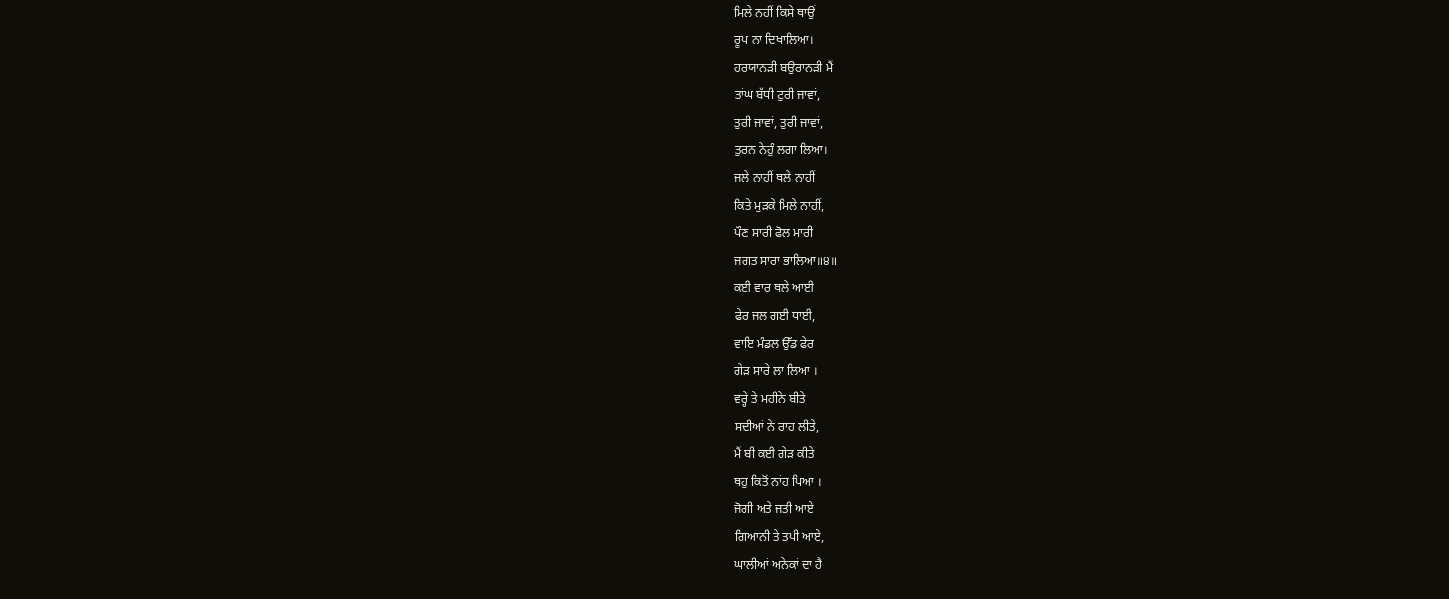ਮਿਲੇ ਨਹੀਂ ਕਿਸੇ ਥਾਉਂ
ਰੂਪ ਨਾ ਦਿਖਾਲਿਆ।
ਹਰਯਾਨੜੀ ਬਉਰਾਨੜੀ ਮੈਂ
ਤਾਂਘ ਬੱਧੀ ਟੁਰੀ ਜਾਵਾਂ,
ਤੁਰੀ ਜਾਵਾਂ, ਤੁਰੀ ਜਾਵਾਂ,
ਤੁਰਨ ਨੇਹੁੰ ਲਗਾ ਲਿਆ।
ਜਲੇ ਨਾਹੀਂ ਥਲੇ ਨਾਹੀਂ
ਕਿਤੇ ਮੁੜਕੇ ਮਿਲੇ ਨਾਹੀਂ,
ਪੌਣ ਸਾਰੀ ਫੋਲ ਮਾਰੀ
ਜਗਤ ਸਾਰਾ ਭਾਲਿਆ॥੪॥
ਕਈ ਵਾਰ ਥਲੇ ਆਈ
ਫੇਰ ਜਲ ਗਈ ਧਾਈ,
ਵਾਇ ਮੰਡਲ ਉੱਡ ਫੇਰ
ਗੇੜ ਸਾਰੇ ਲਾ ਲਿਆ ।
ਵਰ੍ਹੇ ਤੇ ਮਹੀਨੇ ਬੀਤੇ
ਸਦੀਆਂ ਨੇ ਰਾਹ ਲੀਤੇ,
ਮੈਂ ਬੀ ਕਈ ਗੇੜ ਕੀਤੇ
ਥਹੁ ਕਿਤੋਂ ਨਾਂਹ ਪਿਆ ।
ਜੋਗੀ ਅਤੇ ਜਤੀ ਆਏ
ਗਿਆਨੀ ਤੇ ਤਪੀ ਆਏ,
ਘਾਲੀਆਂ ਅਨੇਕਾਂ ਦਾ ਹੈ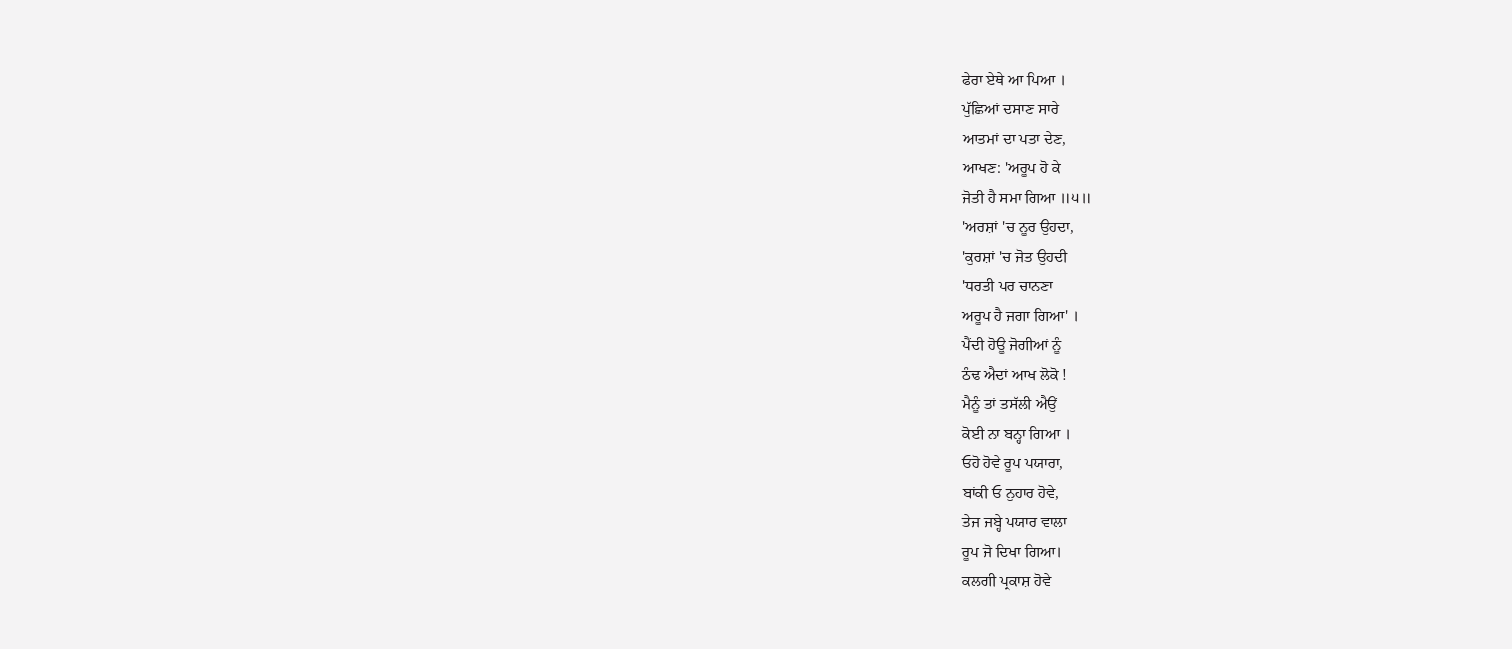ਫੇਰਾ ਏਥੇ ਆ ਪਿਆ ।
ਪੁੱਛਿਆਂ ਦਸਾਣ ਸਾਰੇ
ਆਤਮਾਂ ਦਾ ਪਤਾ ਦੇਣ,
ਆਖਣ: 'ਅਰੂਪ ਹੋ ਕੇ
ਜੋਤੀ ਹੈ ਸਮਾ ਗਿਆ ॥੫॥
'ਅਰਸ਼ਾਂ 'ਚ ਨੂਰ ਉਹਦਾ,
'ਕੁਰਸ਼ਾਂ 'ਚ ਜੋਤ ਉਹਦੀ
'ਧਰਤੀ ਪਰ ਚਾਨਣਾ
ਅਰੂਪ ਹੈ ਜਗਾ ਗਿਆ' ।
ਪੈਂਦੀ ਹੋਊ ਜੋਗੀਆਂ ਨੂੰ
ਠੰਢ ਐਦਾਂ ਆਖ ਲੋਕੋ !
ਮੈਨੂੰ ਤਾਂ ਤਸੱਲੀ ਐਉਂ
ਕੋਈ ਨਾ ਬਨ੍ਹਾ ਗਿਆ ।
ਓਹੋ ਹੋਵੇ ਰੂਪ ਪਯਾਰਾ,
ਬਾਂਕੀ ਓ ਨੁਹਾਰ ਹੋਵੇ,
ਤੇਜ ਜਬ੍ਹੇ ਪਯਾਰ ਵਾਲਾ
ਰੂਪ ਜੋ ਦਿਖਾ ਗਿਆ।
ਕਲਗੀ ਪ੍ਰਕਾਸ਼ ਹੋਵੇ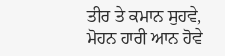ਤੀਰ ਤੇ ਕਮਾਨ ਸੁਹਵੇ,
ਮੋਹਨ ਹਾਰੀ ਆਨ ਹੋਵੇ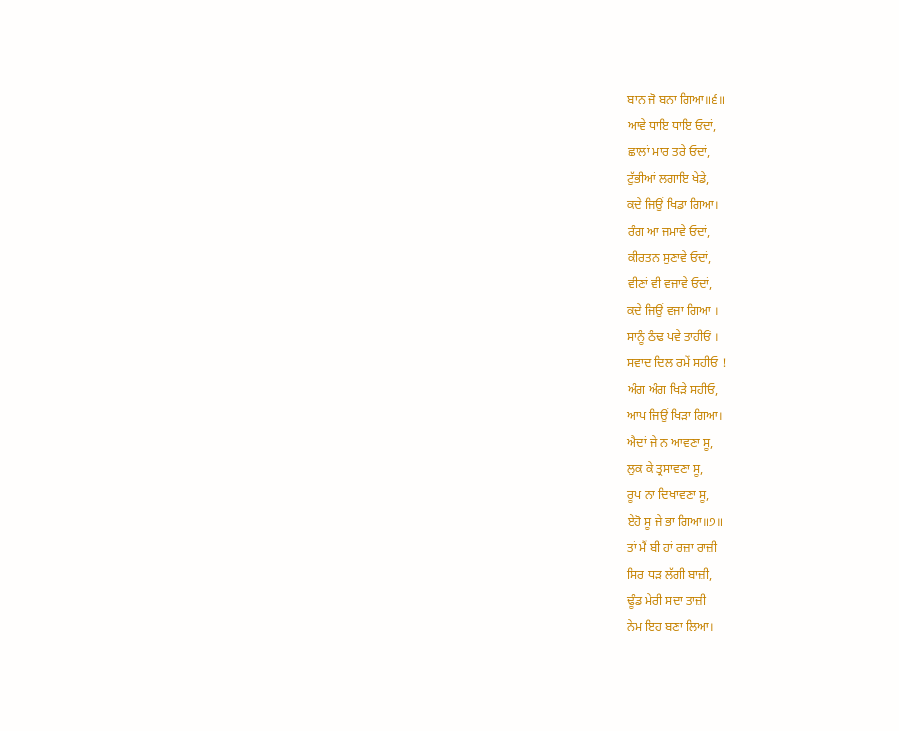ਬਾਨ ਜੋ ਬਨਾ ਗਿਆ॥੬॥
ਆਵੇ ਧਾਇ ਧਾਇ ਓਦਾਂ,
ਛਾਲਾਂ ਮਾਰ ਤਰੇ ਓਦਾਂ,
ਟੁੱਭੀਆਂ ਲਗਾਇ ਖੇਡੇ,
ਕਦੇ ਜਿਉਂ ਖਿਡਾ ਗਿਆ।
ਰੰਗ ਆ ਜਮਾਵੇ ਓਦਾਂ,
ਕੀਰਤਨ ਸੁਣਾਵੇ ਓਦਾਂ,
ਵੀਣਾਂ ਵੀ ਵਜਾਵੇ ਓਦਾਂ,
ਕਦੇ ਜਿਉਂ ਵਜਾ ਗਿਆ ।
ਸਾਨੂੰ ਠੰਢ ਪਵੇ ਤਾਹੀਓਂ ।
ਸਵਾਦ ਦਿਲ ਰਮੇਂ ਸਹੀਓ !
ਅੰਗ ਅੰਗ ਖਿੜੇ ਸਹੀਓ,
ਆਪ ਜਿਉਂ ਖਿੜਾ ਗਿਆ।
ਐਦਾਂ ਜੇ ਨ ਆਵਣਾ ਸੂ,
ਲੁਕ ਕੇ ਤ੍ਰਸਾਵਣਾ ਸੂ,
ਰੂਪ ਨਾ ਦਿਖਾਵਣਾ ਸੂ,
ਏਹੋ ਸੂ ਜੇ ਭਾ ਗਿਆ॥੭॥
ਤਾਂ ਮੈਂ ਬੀ ਹਾਂ ਰਜ਼ਾ ਰਾਜ਼ੀ
ਸਿਰ ਧੜ ਲੱਗੀ ਬਾਜ਼ੀ,
ਢੂੰਡ ਮੇਰੀ ਸਦਾ ਤਾਜ਼ੀ
ਨੇਮ ਇਹ ਬਣਾ ਲਿਆ।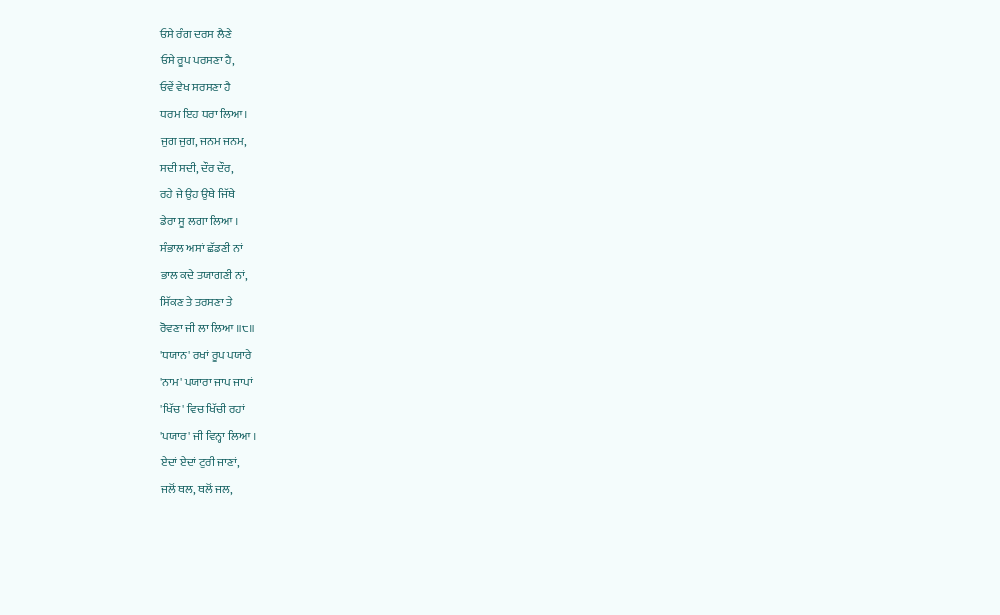ਓਸੇ ਰੰਗ ਦਰਸ ਲੈਣੇ
ਓਸੇ ਰੂਪ ਪਰਸਣਾ ਹੈ,
ਓਵੇਂ ਵੇਖ ਸਰਸਣਾ ਹੈ
ਧਰਮ ਇਹ ਧਰਾ ਲਿਆ।
ਜੁਗ ਜੁਗ, ਜਨਮ ਜਨਮ,
ਸਦੀ ਸਦੀ, ਦੌਰ ਦੌਰ,
ਰਹੇ ਜੇ ਉਹ ਉਥੇ ਜਿੱਥੇ
ਡੇਰਾ ਸੂ ਲਗਾ ਲਿਆ ।
ਸੰਭਾਲ ਅਸਾਂ ਛੱਡਣੀ ਨਾਂ
ਭਾਲ ਕਦੇ ਤਯਾਗਣੀ ਨਾਂ,
ਸਿੱਕਣ ਤੇ ਤਰਸਣਾ ਤੇ
ਰੋਵਣਾ ਜੀ ਲਾ ਲਿਆ ॥੮॥
'ਧਯਾਨ' ਰਖਾਂ ਰੂਪ ਪਯਾਰੇ
'ਨਾਮ' ਪਯਾਰਾ ਜਾਪ ਜਾਪਾਂ
'ਖਿੱਚ' ਵਿਚ ਖਿੱਚੀ ਰਹਾਂ
'ਪਯਾਰ' ਜੀ ਵਿਨ੍ਹਾ ਲਿਆ ।
ਏਦਾਂ ਏਦਾਂ ਟੁਰੀ ਜਾਣਾਂ,
ਜਲੋਂ ਥਲ, ਥਲੋਂ ਜਲ,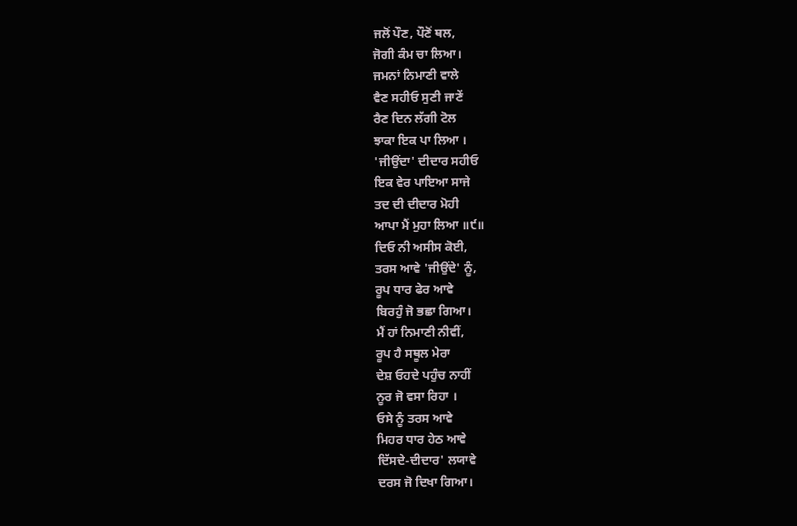ਜਲੋਂ ਪੌਣ, ਪੌਣੋਂ ਥਲ,
ਜੋਗੀ ਕੰਮ ਚਾ ਲਿਆ।
ਜਮਨਾਂ ਨਿਮਾਣੀ ਵਾਲੇ
ਵੈਣ ਸਹੀਓ ਸੁਣੀ ਜਾਣੇਂ
ਰੈਣ ਦਿਨ ਲੱਗੀ ਟੋਲ
ਝਾਕਾ ਇਕ ਪਾ ਲਿਆ ।
'ਜੀਉਂਦਾ' ਦੀਦਾਰ ਸਹੀਓ
ਇਕ ਵੇਰ ਪਾਇਆ ਸਾਜੇ
ਤਦ ਦੀ ਦੀਦਾਰ ਮੋਹੀ
ਆਪਾ ਮੈਂ ਮੁਹਾ ਲਿਆ ॥੯॥
ਦਿਓ ਨੀ ਅਸੀਸ ਕੋਈ,
ਤਰਸ ਆਵੇ 'ਜੀਉਂਦੇ' ਨੂੰ,
ਰੂਪ ਧਾਰ ਫੇਰ ਆਵੇ
ਬਿਰਹੁੰ ਜੋ ਭਛਾ ਗਿਆ।
ਮੈਂ ਹਾਂ ਨਿਮਾਣੀ ਨੀਵੀਂ,
ਰੂਪ ਹੈ ਸਥੂਲ ਮੇਰਾ
ਦੇਸ਼ ਓਹਦੇ ਪਹੁੰਚ ਨਾਹੀਂ
ਨੂਰ ਜੋ ਵਸਾ ਰਿਹਾ ।
ਓਸੇ ਨੂੰ ਤਰਸ ਆਵੇ
ਮਿਹਰ ਧਾਰ ਹੇਠ ਆਵੇ
ਦਿੱਸਦੇ-ਦੀਦਾਰ' ਲਯਾਵੇ
ਦਰਸ ਜੋ ਦਿਖਾ ਗਿਆ।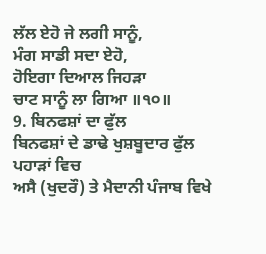ਲੱਲ ਏਹੋ ਜੇ ਲਗੀ ਸਾਨੂੰ,
ਮੰਗ ਸਾਡੀ ਸਦਾ ਏਹੋ,
ਹੋਇਗਾ ਦਿਆਲ ਜਿਹੜਾ
ਚਾਟ ਸਾਨੂੰ ਲਾ ਗਿਆ ॥੧੦॥
9. ਬਿਨਫਸ਼ਾਂ ਦਾ ਫੁੱਲ
ਬਿਨਫਸ਼ਾਂ ਦੇ ਡਾਢੇ ਖੁਸ਼ਬੂਦਾਰ ਫੁੱਲ ਪਹਾੜਾਂ ਵਿਚ
ਅਸੈ (ਖੁਦਰੌ) ਤੇ ਮੈਦਾਨੀ ਪੰਜਾਬ ਵਿਖੇ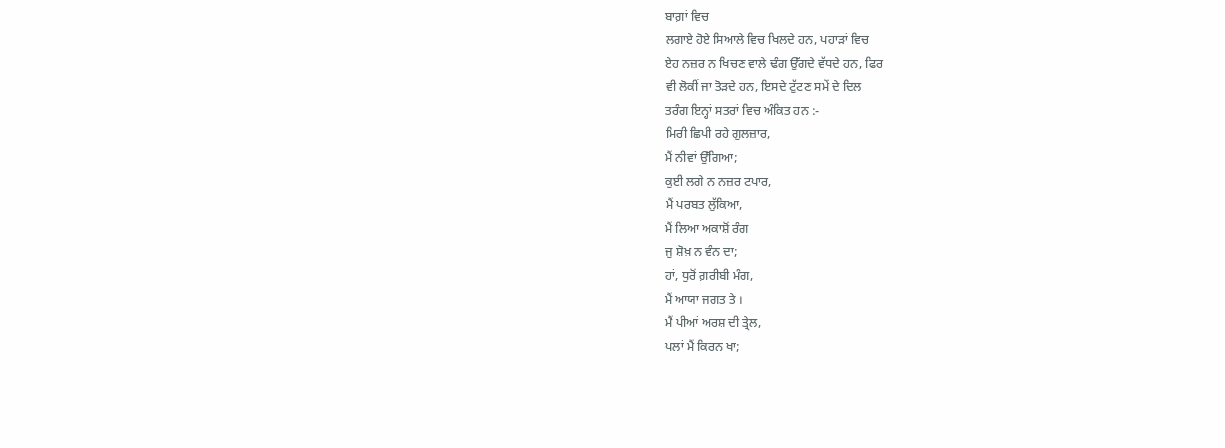ਬਾਗ਼ਾਂ ਵਿਚ
ਲਗਾਏ ਹੋਏ ਸਿਆਲੇ ਵਿਚ ਖਿਲਦੇ ਹਨ, ਪਹਾੜਾਂ ਵਿਚ
ਏਹ ਨਜ਼ਰ ਨ ਖਿਚਣ ਵਾਲੇ ਢੰਗ ਉੱਗਦੇ ਵੱਧਦੇ ਹਨ, ਫਿਰ
ਵੀ ਲੋਕੀਂ ਜਾ ਤੋੜਦੇ ਹਨ, ਇਸਦੇ ਟੁੱਟਣ ਸਮੇਂ ਦੇ ਦਿਲ
ਤਰੰਗ ਇਨ੍ਹਾਂ ਸਤਰਾਂ ਵਿਚ ਅੰਕਿਤ ਹਨ :-
ਮਿਰੀ ਛਿਪੀ ਰਹੇ ਗੁਲਜ਼ਾਰ,
ਮੈਂ ਨੀਵਾਂ ਉੱਗਿਆ;
ਕੁਈ ਲਗੇ ਨ ਨਜ਼ਰ ਟਪਾਰ,
ਮੈਂ ਪਰਬਤ ਲੁੱਕਿਆ,
ਮੈਂ ਲਿਆ ਅਕਾਸ਼ੋਂ ਰੰਗ
ਜੁ ਸ਼ੋਖ਼ ਨ ਵੰਨ ਦਾ;
ਹਾਂ, ਧੁਰੋਂ ਗ਼ਰੀਬੀ ਮੰਗ,
ਮੈਂ ਆਯਾ ਜਗਤ ਤੇ ।
ਮੈਂ ਪੀਆਂ ਅਰਸ਼ ਦੀ ਤ੍ਰੇਲ,
ਪਲਾਂ ਮੈਂ ਕਿਰਨ ਖਾ;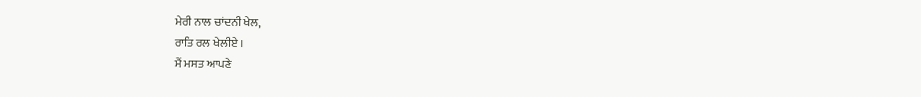ਮੇਰੀ ਨਾਲ ਚਾਂਦਨੀ ਖੇਲ,
ਰਾਤਿ ਰਲ ਖੇਲੀਏ ।
ਮੈਂ ਮਸਤ ਆਪਣੇ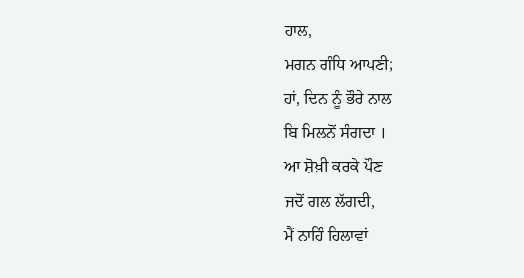ਹਾਲ,
ਮਗਨ ਗੰਧਿ ਆਪਣੀ;
ਹਾਂ, ਦਿਨ ਨੂੰ ਭੌਰੇ ਨਾਲ
ਬਿ ਮਿਲਨੋਂ ਸੰਗਦਾ ।
ਆ ਸ਼ੋਖ਼ੀ ਕਰਕੇ ਪੌਣ
ਜਦੋਂ ਗਲ ਲੱਗਦੀ,
ਮੈਂ ਨਾਹਿੰ ਹਿਲਾਵਾਂ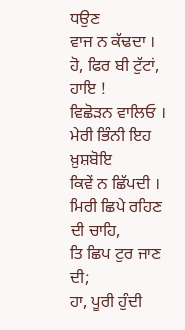ਧਉਣ
ਵਾਜ ਨ ਕੱਢਦਾ ।
ਹੋ, ਫਿਰ ਬੀ ਟੁੱਟਾਂ, ਹਾਇ !
ਵਿਛੋੜਨ ਵਾਲਿਓ ।
ਮੇਰੀ ਭਿੰਨੀ ਇਹ ਖ਼ੁਸ਼ਬੋਇ
ਕਿਵੇਂ ਨ ਛਿੱਪਦੀ ।
ਮਿਰੀ ਛਿਪੇ ਰਹਿਣ ਦੀ ਚਾਹਿ,
ਤਿ ਛਿਪ ਟੁਰ ਜਾਣ ਦੀ;
ਹਾ, ਪੂਰੀ ਹੁੰਦੀ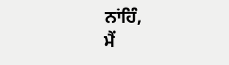ਨਾਂਹਿੰ,
ਮੈਂ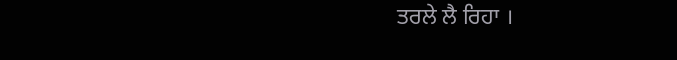ਤਰਲੇ ਲੈ ਰਿਹਾ ।